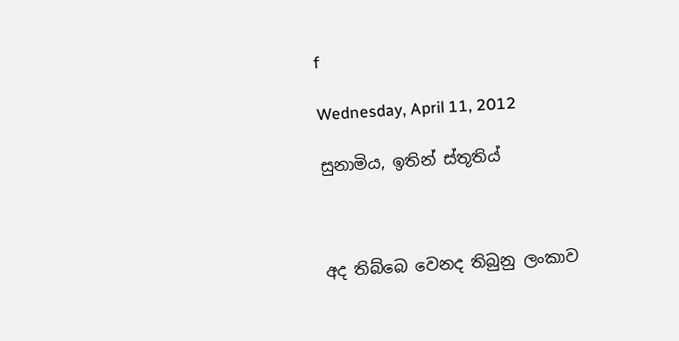f

Wednesday, April 11, 2012

සුනාමිය, ඉතින් ස්තූතිය්



අද තිබ්බෙ වෙනද තිබුනු ලංකාව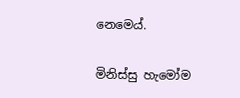නෙමෙය්.

මිනිස්සු හැමෝම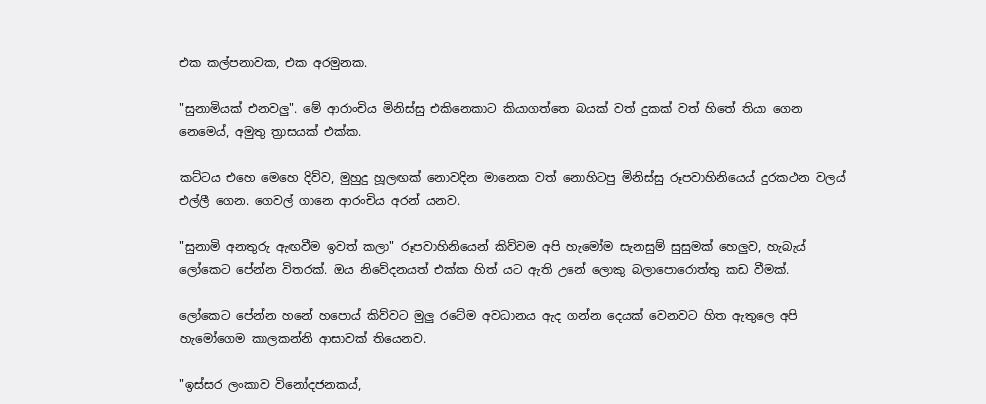එක කල්පනාවක, එක අරමුනක.

"සුනාමියක් එනවලු". මේ ආරාංචිය මිනිස්සු එකිනෙකාට කියාගත්තෙ බයක් වත් දුකක් වත් හිතේ තියා ගෙන නෙමෙය්, අමුතු ත්‍රාසයක් එක්ක.

කට්ටය එහෙ මෙහෙ දිව්ව, මුහුදු හූලඟක් නොවදින මානෙක වත් නොහිටපු මිනිස්සු රූපවාහිනියෙය් දුරකථන වලය් එල්ලී ගෙන. ගෙවල් ගානෙ ආරංචිය අරන් යනව.

"සුනාමි අනතුරු ඇඟවීම ඉවත් කලා" රූපවාහිනියෙන් කිව්වම අපි හැමෝම සැනසුම් සුසුමක් හෙලුව, හැබැය් ලෝකෙට පේන්න විතරක්. ඔය නිවේදනයත් එක්ක හිත් යට ඇති උනේ ලොකු බලාපොරොත්තු කඩ වීමක්.

ලෝකෙට පේන්න හනේ හපොය් කිව්වට මුලු රටේම අවධානය ඇද ගන්න දෙයක් වෙනවට හිත ඇතුලෙ අපි හැමෝගෙම කාලකන්නි ආසාවක් තියෙනව.

"ඉස්සර ලංකාව විනෝදජනකය්,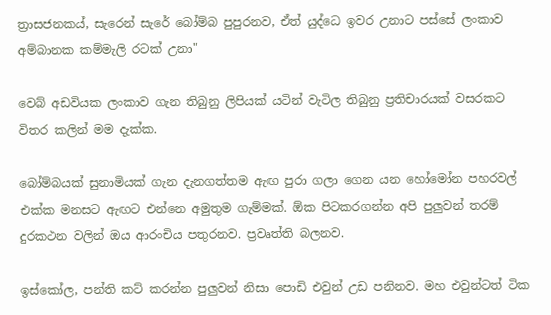ත්‍රාසජනකය්, සැරෙන් සැරේ බෝම්බ පුපුරනව, ඒත් යුද්ධෙ ඉවර උනාට පස්සේ ලංකාව අම්බානක කම්මැලි රටක් උනා"

වෙබ් අඩවියක ලංකාව ගැන තිබුනු ලිපියක් යටින් වැටිල තිබුනු ප්‍රතිචාරයක් වසරකට විතර කලින් මම දැක්ක.

බෝම්බයක් සුනාමියක් ගැන දැනගත්තම ඇඟ පුරා ගලා ගෙන යන හෝමෝන පහරවල් එක්ක මනසට ඇඟට එන්නෙ අමුතුම ගැම්මක්. ඕක පිටකරගන්න අපි පුලුවන් තරම් දුරකථන වලින් ඔය ආරංචිය පතුරනව. ප්‍රවෘත්ති බලනව.

ඉස්කෝල, පන්ති කට් කරන්න පුලුවන් නිසා පොඩි එවුන් උඩ පනිනව. මහ එවුන්ටත් ටික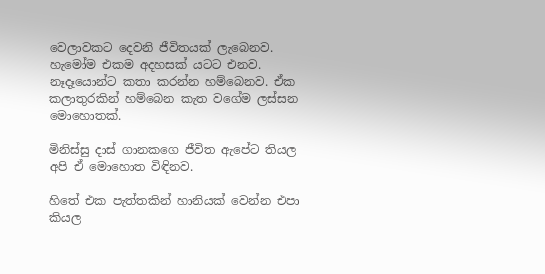වෙලාවකට දෙවනි ජීවිතයක් ලැබෙනව. හැමෝම එකම අදහසක් යටට එනව. නෑදෑයොන්ට කතා කරන්න හම්බෙනව. ඒක කලාතුරකින් හම්බෙන කැත වගේම ලස්සන මොහොතක්.

මිනිස්සු දාස් ගානකගෙ ජීවිත ඇපේට තියල අපි ඒ මොහොත විඳිනව.

හිතේ එක පැත්තකින් හානියක් වෙන්න එපා කියල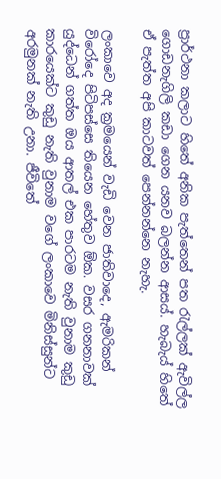ප්‍රාර්ථනා කලාට හිතේ අනික පැත්තෙන් පත රැල්ලක් ඇවිල්ල ගොඩනැගිලි කඩා ගෙන යනව බලන්න ආසය්. හැබැය් හිතේ ඒ පැත්ත අපි කාටවත් පෙන්නන්නෙ නැහැ.

ලංකාවෙ අද ක්‍රමයෙන් වැඩි වෙන ජාතිවාදෙ, ඇමරිකන් විරෝදෙ පිටිපස්සෙ තියෙන හේතුව ඕක. වසර ගනනාවක් යුද්ධෙන් ගත්ත ඔය ආතල් එක පාරටම නැති වුනාම කුඩු කාරයෙක්ට කුඩු නැති වුනාම වගේ ලංකාවෙ මිනිස්සුන්ට අරමුනක් නැති උනා. ජීවිතේ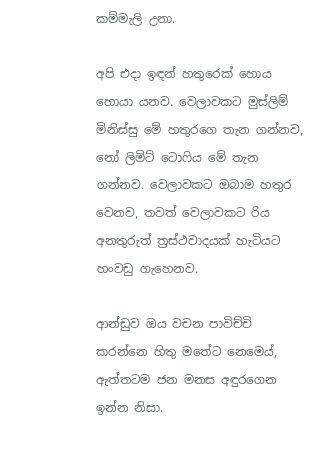කම්මැලි උනා.

අපි එදා ඉඳන් හතුරෙක් හොය හොයා යනව. වෙලාවකට මුස්ලිම් මිනිස්සු මේ හතුරගෙ තැන ගන්නව, නෝ ලිමිට් ටොෆිය මේ තැන ගන්නව. වෙලාවකට ඔබාම හතුර වෙනව, තවත් වෙලාවකට රිය අනතුරුත් ත්‍රස්ථවාදයක් හැටියට හංවඩු ගැහෙනව.

ආන්ඩුව ඔය වචන පාවිච්චි කරන්නෙ හිතු මතේට නෙමෙය්, ඇත්තටම ජන මනස අඳුරගෙන ඉන්න නිසා.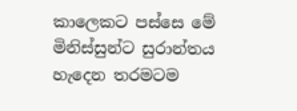කාලෙකට පස්සෙ මේ මිනිස්සුන්ට සුරාන්තය හැදෙන තරමටම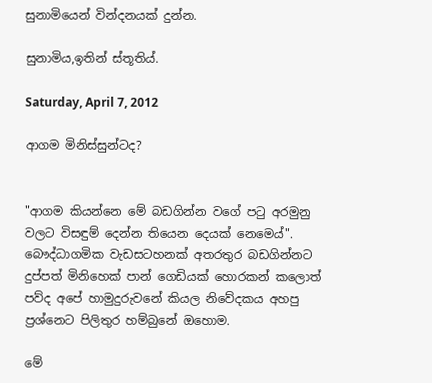සුනාමියෙන් වින්දනයක් දුන්න.

සුනාමිය,ඉතින් ස්තූතිය්.

Saturday, April 7, 2012

ආගම මිනිස්සුන්ටද?


"ආගම කියන්නෙ මේ බඩගින්න වගේ පටු අරමුනු වලට විසඳුම් දෙන්න තියෙන දෙයක් නෙමෙය්". බෞද්ධාගමික වැඩසටහනක් අතරතුර බඩගින්නට දුප්පත් මිනිහෙක් පාන් ගෙඩියක් හොරකන් කලොත් පව්ද අපේ හාමුදුරුවනේ කියල නිවේදකය අහපු ප්‍රශ්නෙට පිලිතුර හම්බුනේ ඔහොම.

මේ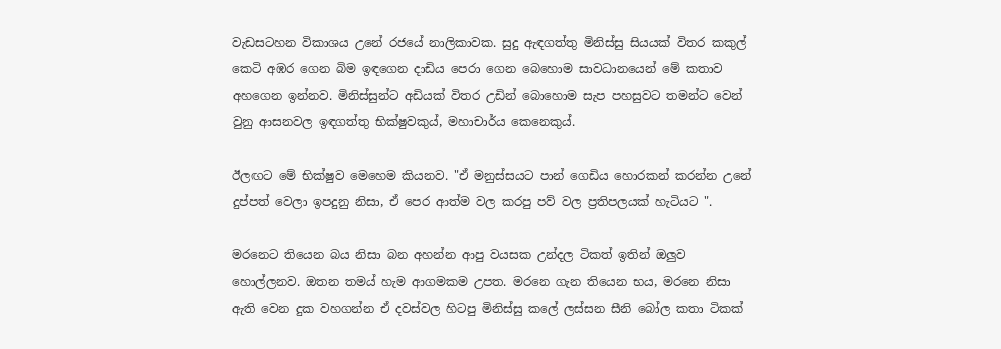වැඩසටහන විකාශය උනේ රජයේ නාලිකාවක. සුදු ඇඳගත්තු මිනිස්සු සියයක් විතර කකුල් කෙටි අඹර ගෙන බිම ඉඳගෙන දා‍ඩිය පෙරා ගෙන බෙහොම සාවධානයෙන් මේ කතාව අහගෙන ඉන්නව. මිනිස්සුන්ට අඩියක් විතර උඩින් බොහොම සැප පහසුවට තමන්ට වෙන් වුනු ආසනවල ඉඳගත්තු භික්ෂුවකුය්, මහාචාර්ය කෙනෙකුය්.

ඊලඟට මේ භික්ෂුව මෙහෙම කියනව. "ඒ මනුස්සයට පාන් ගෙඩිය හොරකන් කරන්න උනේ දුප්පත් වෙලා ඉපදුනු නිසා, ඒ පෙර ආත්ම වල කරපු පව් වල ප්‍රතිපලයක් හැටියට ".

මරනෙට තියෙන බය නිසා බන අහන්න ආපු වයසක උන්දල ටිකත් ඉතින් ඔලුව හොල්ලනව. ඔතන තමය් හැම ආගමකම උපත. මරනෙ ගැන තියෙන භය, මර‍නෙ නිසා ඇති වෙන දුක වහගන්න ඒ දවස්වල හිටපු මිනිස්සු කලේ ලස්සන සීනි බෝල කතා ටිකක්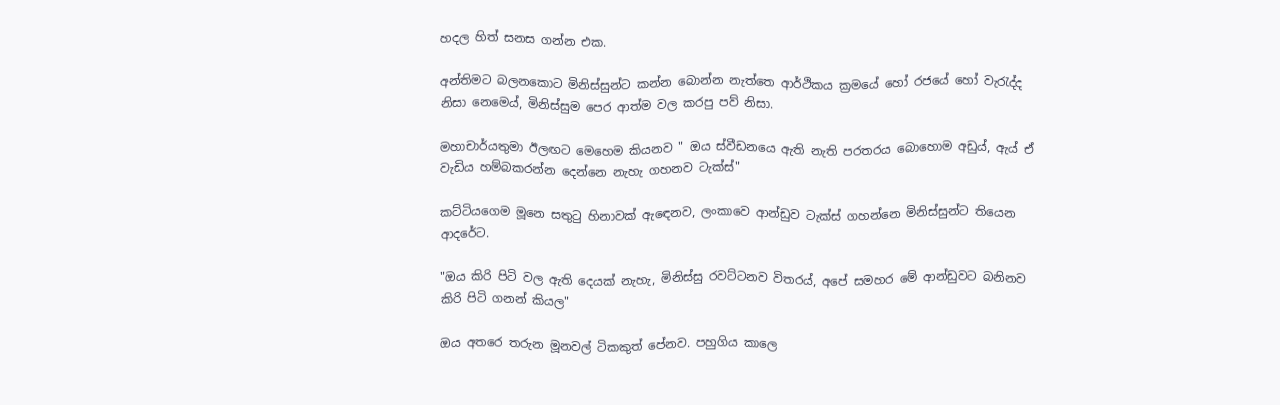හදල හිත් සනස ගන්න එක.

අන්තිමට බලනකොට මිනිස්සුන්ට කන්න බොන්න නැත්තෙ ආර්ථික‍ය ක්‍රමයේ හෝ රජයේ හෝ වැරැද්ද නිසා නෙමෙය්, මිනිස්සුම පෙර ආත්ම වල කරපු පව් නිසා.

මහාචාර්යතුමා ඊලඟට මෙහෙම කියනව " ඔය ස්වීඩනයෙ ඇති නැති පරතරය බොහොම අඩුය්, ඇය් ඒ වැඩිය හම්බකරන්න දෙන්නෙ නැහැ ගහනව ටැක්ස්"

කට්ටියගෙම මූනෙ සතුටු හිනාවක් ඇඳෙනව, ලංකාවෙ ආන්ඩුව ටැක්ස් ගහන්නෙ මිනිස්සුන්ට තියෙන ආදරේට.

"ඔය කිරි පිටි වල ඇති දෙයක් නැහැ, මිනිස්සු රවට්ටනව විතරය්, අපේ සමහර මේ ආන්ඩුවට බනිනව කිරි පිටි ගනන් කියල"

ඔය අතරෙ තරුන මූනවල් ටිකකුත් පේනව. පහුගිය කාලෙ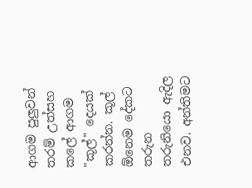ආගම පුලුවන් තරම් උත්සහ කලේ ආගම "කූල්" දෙයක් කරන්න. කූල් ඕනෙම දේකට තරුන තරුනියො ඇදිල එනව. අන්තිමට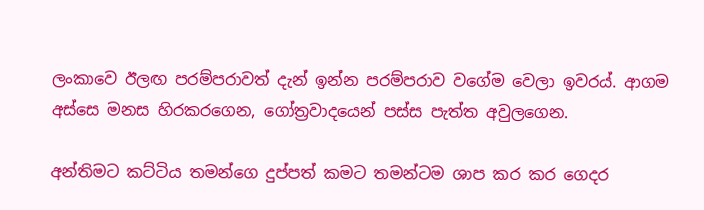ලංකාවෙ ‍ඊලඟ පරම්පරාවත් දැන් ඉන්න පරම්පරාව වගේම වෙලා ඉවරය්. ආගම අස්සෙ මනස හිරකරගෙන, ගෝත්‍රවාදයෙන් පස්ස පැත්ත අවුලගෙන.

අන්තිමට කට්ටිය තමන්ගෙ දුප්පත් කමට තමන්ටම ශාප කර කර ගෙදර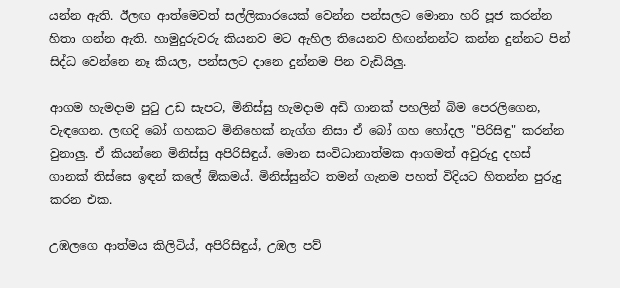යන්න ඇති. ඊලඟ ආත්මෙවත් සල්ලිකාරයෙක් වෙන්න පන්සලට මොනා හරි පූජ කරන්න හිතා ගන්න ඇති. හාමුදුරුවරු කියනව මට ඇහිල තියෙනව හිඟන්නන්ට කන්න දුන්නට පින් සිද්ධ වෙන්නෙ නෑ කියල, පන්සලට දානෙ දුන්නම පින වැඩියිලු.

ආගම හැමදාම පුටු උඩ සැපට, මිනිස්සු හැමදාම අඩි ගානක් පහලින් බිම පෙරලිගෙන, වැඳගෙන. ලඟදි බෝ ගහකට මිනිහෙක් නැග්ග නිසා ඒ බෝ ගහ හෝදල "පිරිසිඳු" කරන්න වුනාලු. ඒ කියන්නෙ මිනිස්සු අපිරිසිඳුය්. මොන සංවිධානාත්මක ආගමත් අවුරුදු දහස් ගානක් තිස්සෙ ඉඳන් කලේ ඕකමය්. මිනිස්සුන්ට තමන් ගැනම පහත් විදියට හිතන්න පුරුදු කරන එක.

උඹලගෙ ආත්මය කිලිටිය්, අපිරිසිඳුය්, උඹල පව්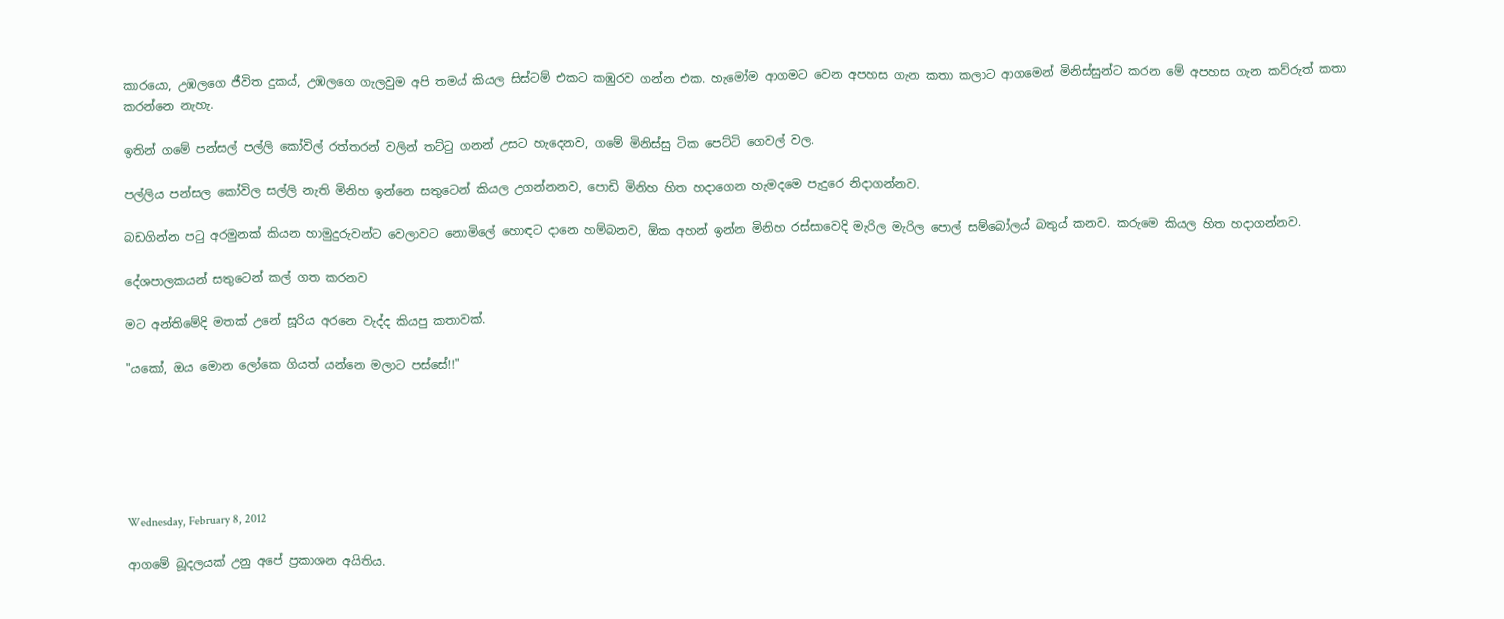කාරයො, උඹලගෙ ජීවිත දුකය්, උඹලගෙ ගැලවුම අපි තමය් කියල සිස්ටම් එකට කඹුරව ගන්න එක. හැමෝම ආගමට වෙන අපහස ගැන කතා කලාට ආගමෙන් මිනිස්සුන්ට කරන මේ අපහස ගැන කව්රුත් කතා කරන්නෙ නැහැ.

ඉතින් ගමේ පන්සල් පල්ලි කෝවිල් රත්තරන් වලින් තට්ටු ගනන් උසට හැදෙනව, ගමේ මිනිස්සු ටික පෙට්ටි ගෙවල් වල.

පල්ලිය පන්සල කෝවිල සල්ලි නැති මිනිහ ඉන්නෙ සතුටෙන් කියල උගන්නනව, පොඩි මිනිහ හිත හදාගෙන හැමදමෙ පැදුරෙ නිදාගන්නව.

බඩගින්න පටු අරමුනක් කියන හාමුදුරුවන්ට වෙලාවට නොමිලේ හොඳට දානෙ හම්බනව, ඕක අහන් ඉන්න මිනිහ රස්සාවෙදි මැරිල මැරිල පොල් සම්බෝලය් බතුය් කනව. කරුමෙ කියල හිත හදාගන්නව.

දේශපාලකයන් සතුටෙන් කල් ගත කරනව

මට අන්තිමේදි මතක් උනේ සූරිය අරනෙ වැද්ද කියපු කතාවක්.

"යකෝ, ඔය මොන ලෝකෙ ගියත් යන්නෙ මලාට පස්සේ!!"






Wednesday, February 8, 2012

ආගමේ බූදලයක් උනු අපේ ප්‍රකාශන අයිතිය.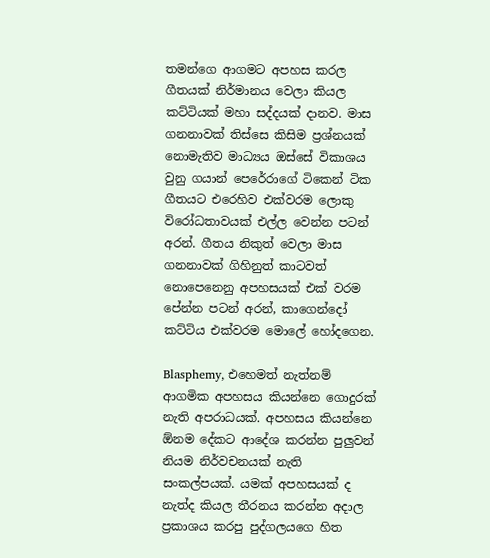තමන්ගෙ ආගමට අපහස කරල ගීතයක් නිර්මානය වෙලා කියල කට්ටියක් මහා සද්දයක් දානව. මාස ගනනාවක් තිස්සෙ කිසිම ප්‍රශ්නයක් නොමැතිව මාධ්‍යය ඔස්සේ විකාශය වුනු ගයාන් පෙරේරාගේ ටිකෙන් ටික ගීතයට එරෙහිව එක්වරම ලොකු විරෝධතාවයක් එල්ල වෙන්න පටන් අරන්. ගීතය නිකුත් වෙලා මාස ගනනාවක් ගිහිනුත් කාටවත් නොපෙනෙනු අපහසයක් එක් වරම පේන්න පටන් අරන්, කාගෙන්දෝ කට්ටිය එක්වරම මොලේ හෝදගෙන.

Blasphemy, එහෙමත් නැත්නම් ආගමික අපහසය කියන්නෙ ගොදුරක් නැති අපරාධයක්. අපහසය කියන්නෙ ඕනම දේකට ආදේශ කරන්න පුලුවන් නියම නිර්වචනයක් නැති සංකල්පයක්. යමක් අපහසයක් ද නැත්ද කියල තීරනය කරන්න අදාල ප්‍රකාශය කරපු පුද්ගලයගෙ හිත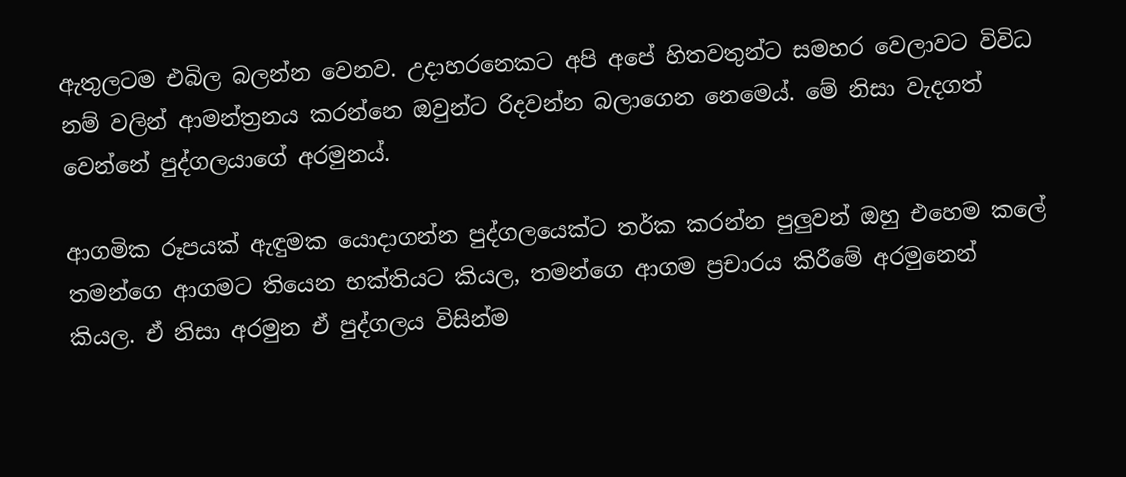ඇතුලටම එබිල බලන්න වෙනව. උදා‍හරනෙකට අපි අපේ හිතවතුන්ට සමහර වෙලාවට විවිධ නම් වලින් ආමන්ත්‍රනය කරන්නෙ ඔවුන්ට රිදවන්න බලාගෙන නෙමෙය්. මේ නිසා වැදගත් වෙන්නේ පුද්ගලයාගේ අරමුනය්.

ආගමික රූපයක් ඇඳුමක යොදාගන්න පුද්ගලයෙක්ට තර්ක කරන්න පුලුවන් ඔහු එහෙම කලේ තමන්ගෙ ආගමට තියෙන භක්තියට කියල, තමන්ගෙ ආගම ප්‍රචාරය කිරීමේ අරමුනෙන් කියල. ඒ නිසා අරමුන ඒ පුද්ගලය විසින්ම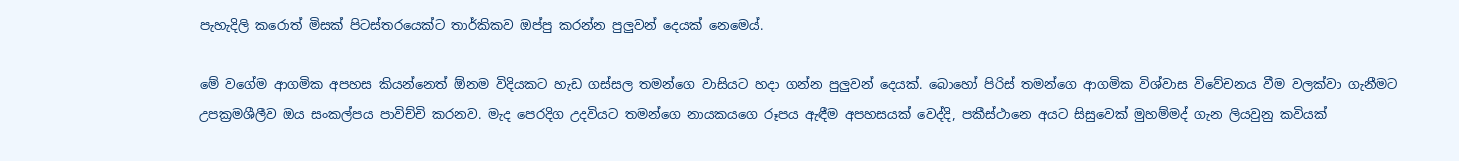පැහැදිලි කරොත් මිසක් පිටස්තරයෙක්ට තාර්කිකව ඔප්පු කරන්න පුලුවන් දෙයක් නෙමෙය්.

මේ වගේම ආගමික අපහස කියන්නෙත් ඕනම විදියකට හැඩ ගස්සල තමන්ගෙ වාසියට හදා ගන්න පුලුවන් දෙයක්. බොහෝ පිරිස් තමන්ගෙ ආගමික විශ්වාස විවේචනය වීම වලක්වා ගැනීමට උපක්‍රමශීලීව ඔය සංකල්පය පාවිච්චි කරනව. මැද පෙරදිග උදවියට තමන්ගෙ නායකයගෙ රූපය ඇඳීම අපහසයක් වෙද්දි, පකීස්ථානෙ අයට සිසුවෙක් ‍මුහම්මද් ගැන ලියවුනු කවියක්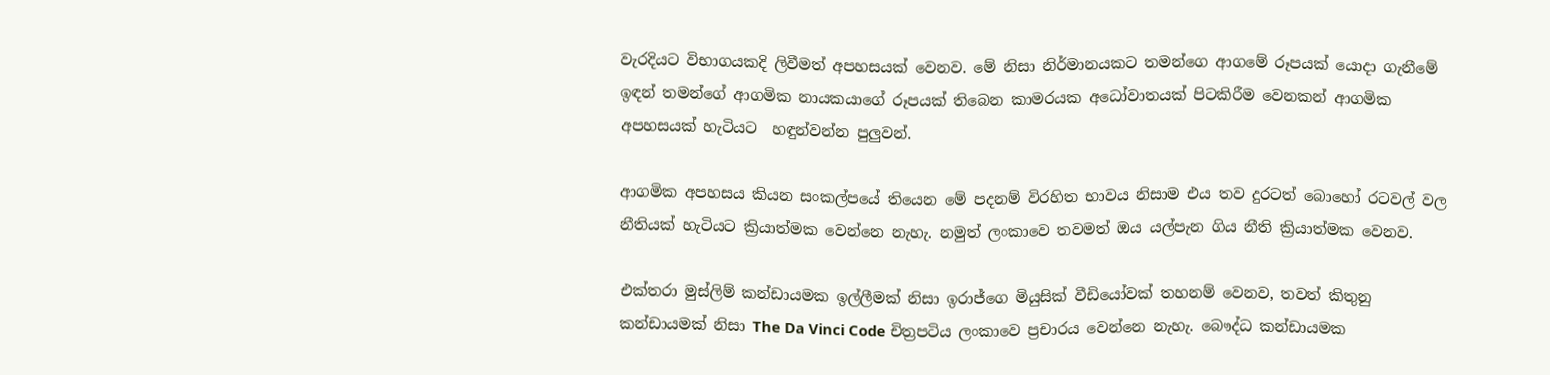වැරදියට විභාගයකදි ලිවීමත් අපහසයක් වෙනව. මේ නිසා නිර්මානයකට තමන්ගෙ ආගමේ රූපයක් යොදා ගැනීමේ ඉඳන් තමන්ගේ ආගමික නායකයාගේ රූපයක් තිබෙන කාමරයක අධෝවාතයක් පිටකිරීම වෙනකන් ආගමික අපහසයක් හැටියට  හඳුන්වන්න පුලුවන්.

ආගමික අපහසය කියන සංකල්පයේ තියෙන මේ පදනම් විරහිත භාවය නිසාම එය තව දුරටත් බොහෝ රටවල් වල නීතියක් හැටියට ක්‍රියාත්මක වෙන්නෙ නැහැ. නමුත් ලංකාවෙ තවමත් ඔය යල්පැන ගිය නීති ක්‍රියාත්මක වෙනව.

එක්තරා මුස්ලිම් කන්ඩායමක ඉල්ලීමක් නිසා ඉරාජ්ගෙ මියුසික් වීඩියෝවක් තහනම් වෙනව, තවත් කිතුනු කන්ඩායමක් නිසා The Da Vinci Code චිත්‍රපටිය ලංකාවෙ ප්‍රචාරය වෙන්නෙ නැහැ. බෞද්ධ කන්ඩායමක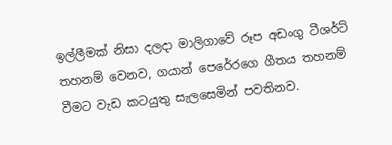ඉල්ලීමක් නිසා දලදා මාලිගාවේ රූප අඩංගු ටීශර්ට් තහනම් වෙනව, ගයාන් පෙරේරගෙ ගීතය තහනම් වීමට වැඩ කටයුතු සැලසෙමින් පවතිනව.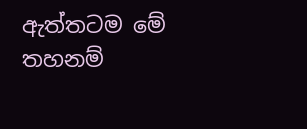ඇත්තටම මේ තහනම්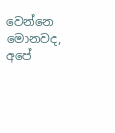වෙන්නෙ මොනවද, අපේ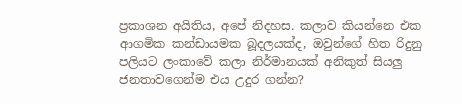ප්‍රකාශන අයිතිය, අපේ නිදහස. කලාව කියන්නෙ එක ආගමික කන්ඩායමක බූදලයක්ද, ඔවුන්ගේ හිත රිදුනු පලියට ලංකාවේ කලා නිර්මානයක් අනිකුත් සියලු ජනතා‍වගෙන්ම එය උදුර ගන්න?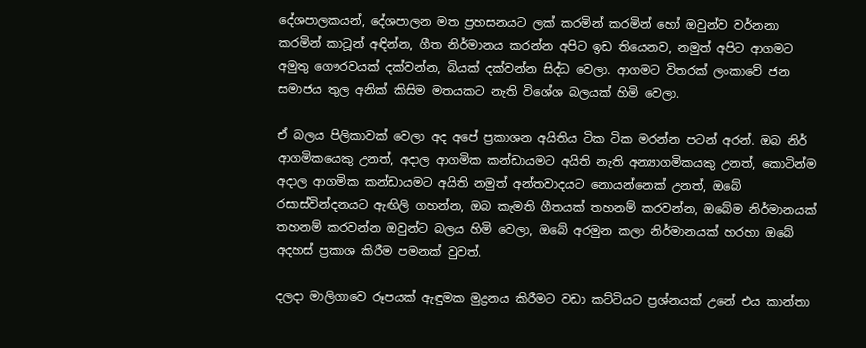දේශපාලකයන්, දේශපාලන මත ප්‍රහසනයට ලක් කරමින් කරමින් හෝ ඔවුන්ව වර්නනා කරමින් කාටූන් අඳින්න, ගීත නිර්මානය කරන්න අපිට ඉඩ තියෙනව, නමුත් අපිට ආගමට අමුතු ගෞරවයක් දක්වන්න, බියක් දක්වන්න සිද්ධ වෙලා. ආගමට විතරක් ලංකාවේ ජන සමාජය තුල අනික් කිසිම මතයකට නැති විශේශ බලයක් හිමි වෙලා.

ඒ බලය පිලිකාවක් වෙලා අද අපේ ප්‍රකාශන අයිතිය ටික ටික මරන්න පටන් අරන්. ඔබ නිර් ආගමිකයෙකු උනත්, අදාල ආගමික කන්ඩායමට අයිති නැති අන්‍යාගමිකයකු උනත්, කොටින්ම අදාල ආගමික කන්ඩායමට අයිති නමුත් අන්තවාදයට නොයන්නෙක් උනත්, ඔබේ රසාස්වින්දනයට ඇඟිලි ගහන්න, ඔබ කැමති ගීතයක් තහනම් කරවන්න, ඔබේම නිර්මානයක් තහනම් කරවන්න ඔවුන්ට බලය හිමි වෙලා, ඔබේ අරමුන කලා නිර්මානයක් හරහා ඔබේ අදහස් ප්‍රකාශ කිරීම පමනක් වුවත්.

දලදා මාලිගාවෙ රූපයක් ඇඳුමක මුද්‍රනය කිරීමට වඩා කට්ටියට ප්‍රශ්නයක් උනේ එය කාන්තා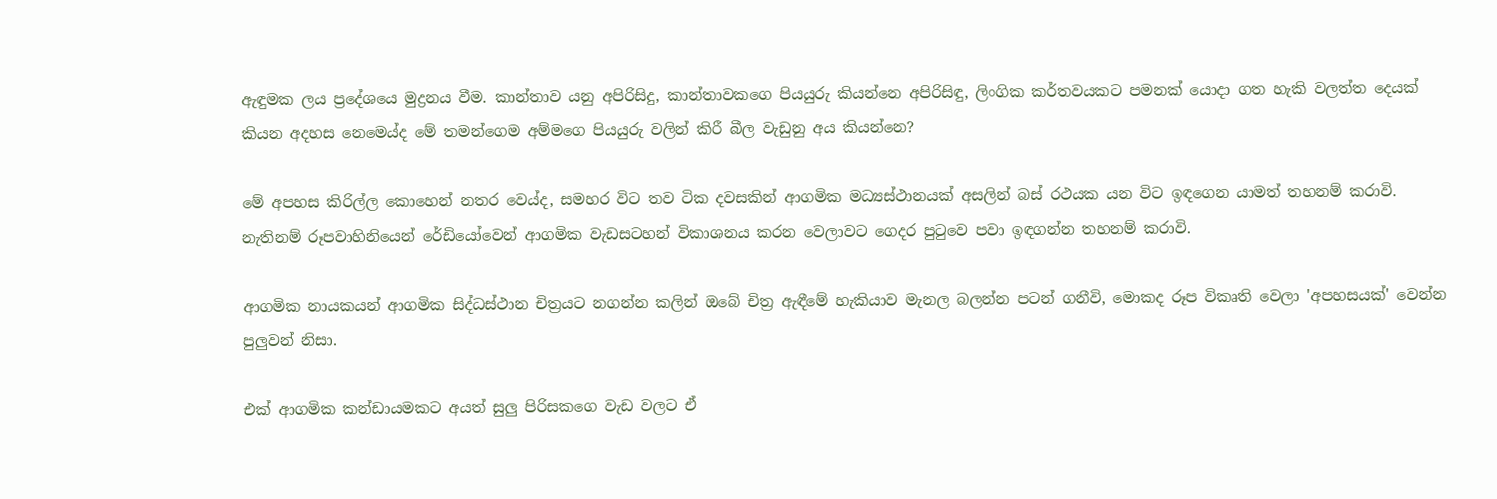ඇඳුමක ලය ප්‍රදේශයෙ මුද්‍රනය වීම. කාන්තාව යනු අපිරිසිදු, කාන්තාවකගෙ පියයුරු කියන්නෙ අපිරිසිඳු, ලිංගික කර්තවයකට පමනක් යොදා ගත හැකි වලත්ත දෙයක් කියන අදහස නෙමෙය්ද මේ තමන්ගෙම අම්මගෙ පියයුරු වලින් කිරී බීල වැඩුනු අය කියන්නෙ?

මේ අපහස කිරිල්ල කොහෙන් නතර වෙය්ද, සමහර විට තව ටික දවසකින් ආගමික මධ්‍යස්ථානයක් අසලින් බස් රථයක යන විට ඉඳගෙන යාමත් තහනම් කරාවි. නැතිනම් රූපවාහිනියෙන් රේඩියෝවෙන් ආගමික වැඩසටහන් විකාශනය කරන වෙලාවට ගෙදර පුටුවෙ පවා ඉඳගන්න තහනම් කරාවි.

ආගමික නායකයන් ආගමික සිද්ධස්ථාන චිත්‍රයට නගන්න කලින් ඔබේ චිත්‍ර ඇඳීමේ හැකියාව මැනල බලන්න පටන් ගනීවි, මොකද රූප විකෘති වෙලා 'අපහසයක්' වෙන්න පුලුවන් නිසා.

එක් ආගමික කන්ඩායමකට අයත් සුලු පිරිසකගෙ වැඩ වලට ඒ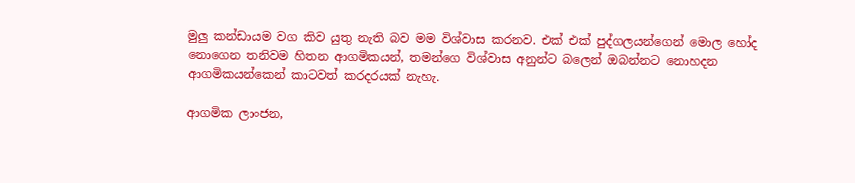මුලු කන්ඩායම වග කිව යුතු නැති බව මම විශ්වාස කරනව. එක් එක් පුද්ගලයන්ගෙන් මොල හෝද නොගෙන තනිවම හිතන ආගමිකයන්, තමන්ගෙ විශ්වාස අනුන්ට බලෙන් ඔබන්නට නොහදන ආගමිකයන්කෙන් කාටවත් කරදරයක් නැහැ.

ආගමික ලාංජන,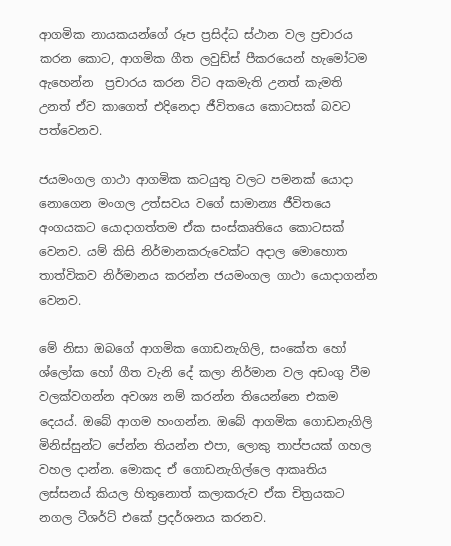ආගමික නායකයන්ගේ රූප ප්‍රසිද්ධ ස්ථාන වල ප්‍රචාරය කරන කොට, ආගමික ගීත ලවුඩ්ස් පීකරයෙන් හැ‍‍මෝටම ඇහෙන්න  ප්‍රචාරය කරන විට අකමැති උනත් කැමති උනත් ඒව කාගෙත් එදිනෙදා ජීවිතයෙ කොටසක් බවට පත්වෙනව.

ජයමංගල ගාථා ආගමික කටයුතු වලට පමනක් යොදා නොගෙන මංගල උත්සවය වගේ සාමාන්‍ය ජීවිතයෙ අංගයකට යොදාගත්තම ඒක සංස්කෘතියෙ කොටසක් වෙනව. යම් කිසි නිර්මානකරුවෙක්ට අදාල මොහොත තාත්විකව නිර්මානය කරන්න ජයමංගල ගාථා යොදාගන්න වෙනව.

මේ නිසා ඔබගේ ආගමික ගොඩනැගිලි, සංකේත හෝ ශ්ලෝක හෝ ගීත වැනි දේ කලා නිර්මාන වල අඩංගු වීම වලක්වගන්න අවශ්‍ය නම් කරන්න තියෙන්නෙ එකම දෙයය්. ඔබේ ආගම හංගන්න. ඔබේ ආගමික ගොඩනැගිලි මිනිස්සුන්ට පේන්න තියන්න එපා, ලොකු තාප්පයක් ගහල වහල දාන්න. මොකද ඒ ගොඩනැගිල්ලෙ ආකෘතිය ලස්සනය් කියල හිතුනොත් කලාකරුව ඒක චිත්‍රයකට නගල ටීශර්ට් එකේ ප්‍රදර්ශනය කරනව.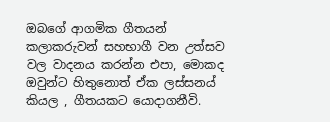ඔ‍බගේ ආගමික ගීතයන් කලාකරුවන් සහභාගී වන උත්සව වල වාදනය කරන්න එපා, මොකද ඔවුන්ට හිතුනොත් ඒක ලස්සනය් කියල , ගීතයකට යොදාගනීවි.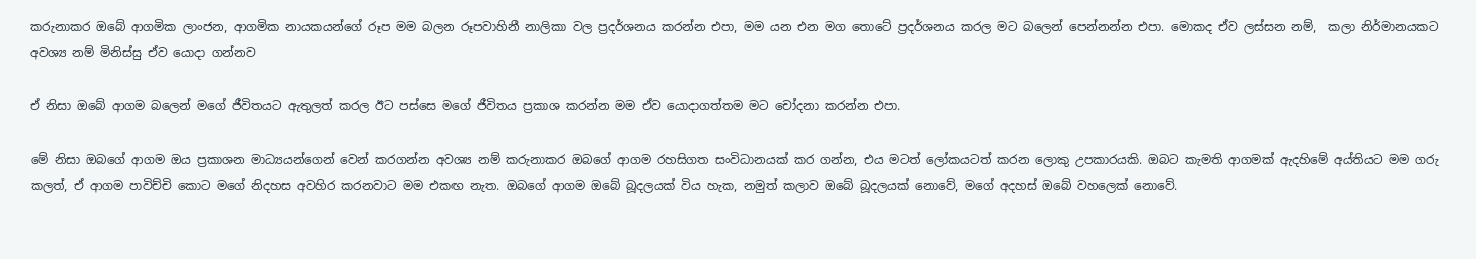කරුනාකර ඔබේ ආගමික ලාංජන, ආගමික නායකයන්ගේ රූප මම බලන රූපවාහිනී නාලිකා වල ප්‍රදර්ශනය කරන්න එපා, මම යන එන මග තොටේ ප්‍රදර්ශනය කරල මට බලෙන් පෙන්නන්න එපා. මොකද ඒව ලස්සන නම්,  කලා නිර්මානයකට අවශ්‍ය නම් මිනිස්සු ඒව යොදා ගන්නව

ඒ නිසා ඔබේ ආගම බලෙන් මගේ ජීවිතයට ඇතුලත් කරල ඊට පස්සෙ මගේ ජීවිතය ප්‍රකාශ කරන්න මම ඒව යොදාගත්තම මට චෝදනා කරන්න එපා.

මේ නිසා ඔබගේ ආගම ඔය ප්‍රකාශන මාධ්‍යයන්ගෙන් වෙන් කරගන්න අවශ්‍ය නම් කරුනාකර ඔබගේ ආගම රහසිගත සංවිධානයක් කර ගන්න, එය මටත් ලෝකයටත් කරන ලොකු උපකාරයකි. ඔබට කැමති ආගමක් ඇදහිමේ අය්තියට මම ගරු කලත්, ඒ ආගම පාවිච්චි කොට මගේ නිදහස අවහිර කරනවාට මම එකඟ නැත. ඔබගේ ආගම ඔබේ බූදලයක් විය හැක, නමුත් කලාව ඔබේ බූදලයක් නොවේ, මගේ අදහස් ඔබේ වහලෙක් නොවේ.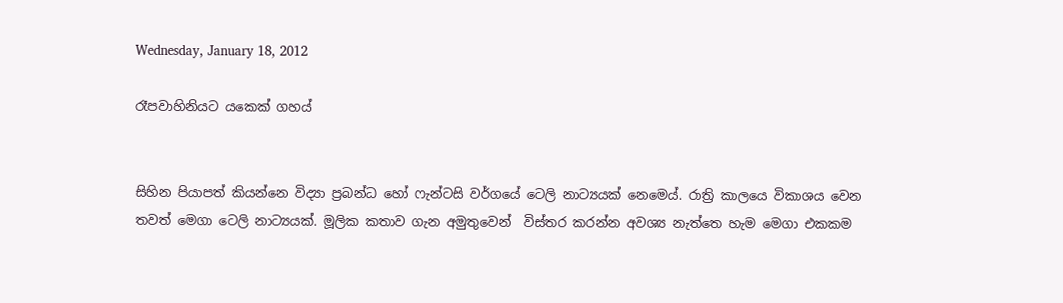Wednesday, January 18, 2012

රෑපවාහිනියට යකෙක් ගහය්


සිහින පියාපත් කියන්නෙ විද්‍යා ප්‍රබන්ධ හෝ ෆැන්ටසි වර්ගයේ ටෙලි නාට්‍යයක් නෙමෙය්. රාත්‍රි කාලයෙ විකාශය වෙන තවත් මෙගා ටෙලි නාට්‍යයක්. මූලික කතාව ගැන අමුතුවෙන්  විස්තර කරන්න අවශ්‍ය නැත්තෙ හැම මෙගා එකකම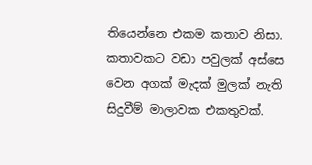තියෙන්නෙ එකම කතාව නිසා. කතාවකට වඩා පවුලක් අස්සෙ වෙන අගක් මැදක් මුලක් නැති සිදුවීම් මාලාවක එකතුවක්.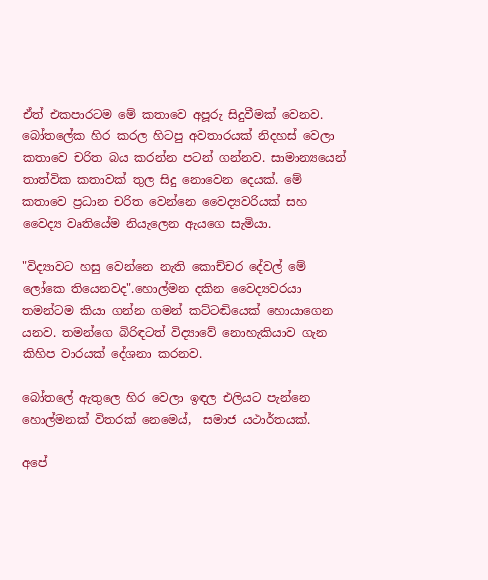ඒත් එකපාරටම මේ කතාවෙ අපූරු සිදුවීමක් වෙනව. බෝතලේක හිර කරල හිටපු අවතාරයක් නිදහස් වෙලා කතාවෙ චරිත බය කරන්න පටන් ගන්නව. සාමාන්‍යයෙන් තාත්වික කතාවක් තුල සිදු නොවෙන දෙයක්. මේ කතාවෙ ප්‍රධාන චරිත වෙන්නෙ වෛද්‍යවරියක් සහ වෛද්‍ය වෘතියේම නියැලෙන ඇයගෙ සැමියා.

"විද්‍යාවට හසු වෙන්නෙ නැති කොච්චර දේවල් මේ ලෝකෙ තියෙනවද".හොල්මන දකින වෛද්‍යවරයා තමන්ටම කියා ගන්න ගමන් කට්ටඬියෙක් හොයාගෙන යනව. තමන්ගෙ බිරිඳටත් විද්‍යාවේ නොහැකියාව ගැන කිහිප වාරයක් දේශනා කරනව.

බෝතලේ ඇතු‍ලෙ හිර වෙලා ඉඳල එලියට පැන්නෙ හොල්මනක් විතරක් නෙමෙය්,  සමාජ යථාර්තයක්.

අපේ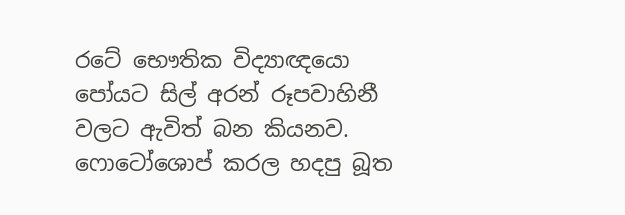රටේ භෞතික විද්‍යාඥයො පෝයට සිල් අරන් රූපවාහිනී වලට ඇවිත් බන කියනව. ෆොටෝශොප් කරල හදපු බූත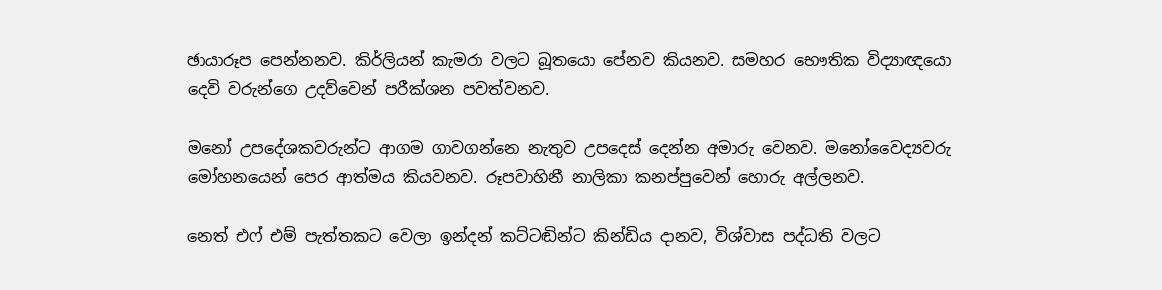ඡා‍යාරූප පෙන්නනව. කිර්ලියන් කැමරා වලට බූතයො පේනව කියනව. සමහර භෞතික විද්‍යාඥයො දෙවි වරුන්ගෙ උදව්වෙන් පරීක්ශන පවත්වනව.

මනෝ උපදේශකවරුන්ට ආගම ගාවගන්නෙ නැතුව උපදෙස් දෙන්න අමාරු වෙනව. ම‍නෝවෛද්‍යවරු මෝහනයෙන් පෙර ආත්මය කියවනව. රූපවාහිනී නාලිකා කනප්පුවෙන් හොරු අල්ලනව.

නෙත් ‍එෆ් එම් පැත්තකට වෙලා ඉන්දන් කට්ටඬින්ට කින්ඩිය දානව, විශ්වාස පද්ධති වලට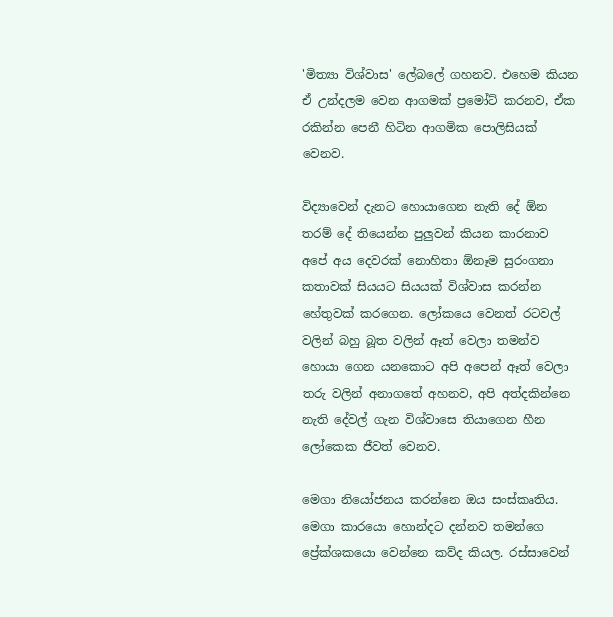'මිත්‍යා විශ්වාස' ලේබලේ ගහනව. එහෙම කියන ඒ උන්දලම වෙන ආගමක් ප්‍රමෝට් කරනව, ඒක රකින්න පෙනී හිටින ආගමික පොලිසියක් වෙනව.

විද්‍යාවෙන් දැනට හොයාගෙන නැති දේ ඕන තරම් දේ තියෙන්න පුලුවන් කියන කාරනාව අපේ අය දෙවරක් නොහිතා ඕනෑම සුරංගනා කතාවක් සියයට සියයක් විශ්වාස කරන්න හේතුවක් කරගෙන. ලෝකයෙ වෙනත් රටවල් වලින් බහු බූත වලින් ඈත් වෙලා තමන්ව හොයා ගෙන යනකොට අපි අපෙන් ඈත් වෙලා තරු වලින් අනාගතේ අහනව, අපි අත්දකින්නෙ නැති දේවල් ගැන විශ්වාසෙ තියාගෙන හීන ලෝකෙක ජීවත් වෙනව.

මෙගා නියෝජනය කරන්නෙ ඔය සංස්කෘතිය. මෙගා කාරයො හොන්දට දන්නව තමන්ගෙ ප්‍රේක්ශකයො වෙන්නෙ කව්ද කියල. රස්සාවෙන්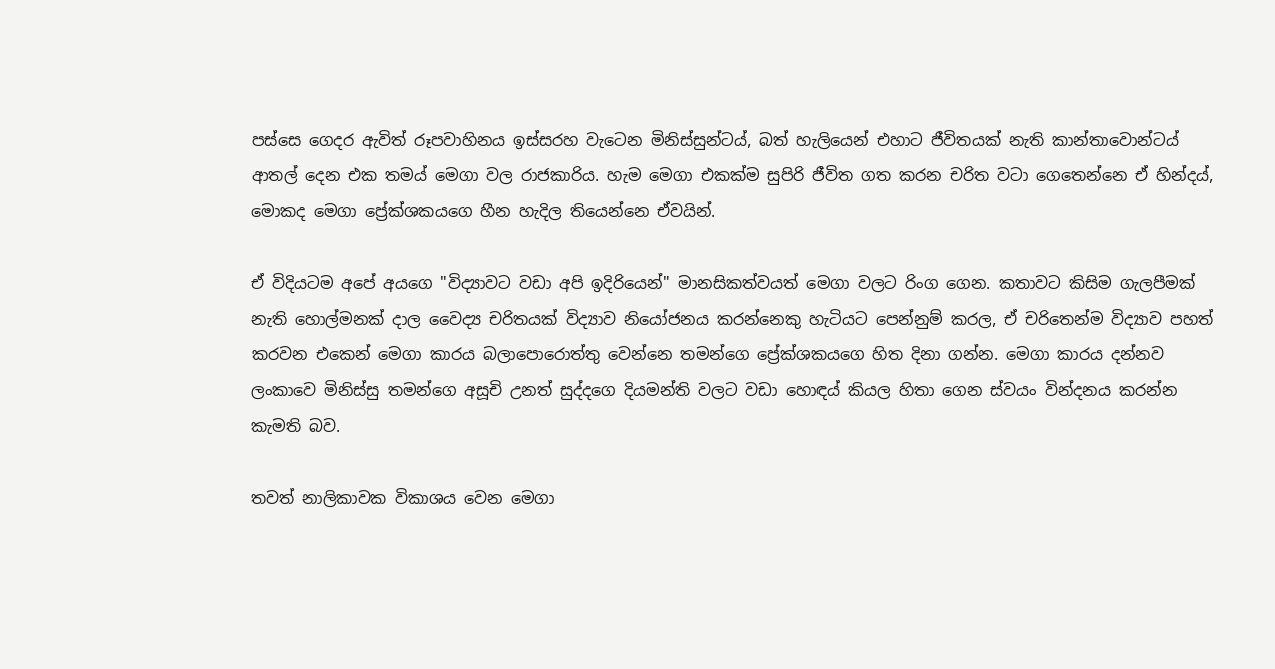පස්සෙ ගෙදර ඇවිත් රූපවාහිනය ඉස්සරහ වැටෙන මිනිස්සුන්ටය්, බත් හැලියෙන් එහාට ජීවිතයක් නැති කාන්තාවොන්ටය් ආතල් දෙන එක තමය් මෙගා වල රාජකාරිය. හැම මෙගා එකක්ම සුපිරි ජීවිත ගත කරන චරිත වටා ගෙතෙන්නෙ ඒ හින්දය්, මොකද මෙගා ප්‍රේක්ශකයගෙ හීන හැදිල තියෙන්නෙ ඒවයින්.

ඒ විදියටම අපේ අයගෙ "විද්‍යාවට වඩා අපි ඉදිරියෙන්" මානසිකත්වයත් මෙගා වලට රිංග ගෙන. කතාවට කිසිම ගැලපීමක් නැති හොල්මනක් දාල වෛද්‍ය චරිතයක් විද්‍යාව නියෝජනය කරන්නෙකු හැටියට පෙන්නුම් කරල, ඒ චරිතෙන්ම විද්‍යාව පහත් කරවන එකෙන් මෙගා කාරය බලාපොරොත්තු වෙන්නෙ තමන්ගෙ ප්‍රේක්ශකයගෙ හිත දිනා ගන්න. මෙගා කාරය දන්නව ලංකාවෙ මිනිස්සු තමන්ගෙ අසූචි උනත් සුද්දගෙ දියමන්ති වලට වඩා හොඳය් කියල හිතා ගෙන ස්වයං වින්දනය කරන්න කැමති බව.

තවත් නාලිකාවක විකාශය වෙන මෙගා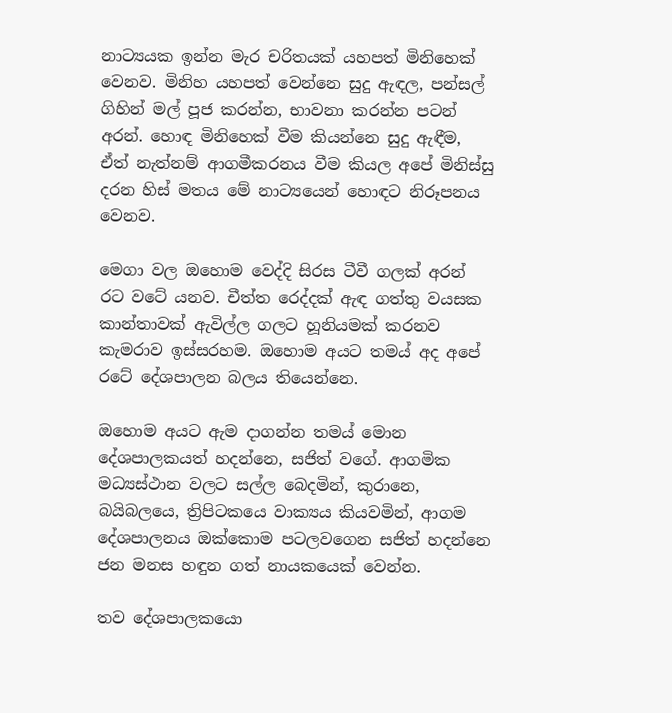නාට්‍යයක ඉන්න මැර චරිතයක් යහපත් මිනිහෙක් වෙනව. මිනිහ යහපත් වෙන්නෙ සුදු ඇඳල, පන්සල් ගිහින් මල් පූජ කරන්න, භාවනා කරන්න පටන් අරන්. හොඳ මිනිහෙක් වීම කියන්නෙ සුදු ඇඳීම, ඒත් නැත්නම් ආගමීකරනය වීම කියල අපේ මිනිස්සු දරන හිස් මතය මේ නාට්‍යයෙන් හොඳට නිරූපනය වෙනව.

මෙගා වල ඔහොම වෙද්දි සිරස ටීවී ගලක් අරන් රට වටේ යනව. චීත්ත රෙද්දක් ඇඳ ගත්තු වයසක කාන්තාවක් ඇවිල්ල ගලට හූනියමක් කරනව කැමරාව ඉස්සරහම. ඔහොම අයට තමය් අද අපේ රටේ දේශපාලන බලය තියෙන්නෙ.

ඔහොම අයට ඇම දාගන්න තමය් මොන දේශපාලකයත් හදන්නෙ, සජිත් වගේ. ආගමික මධ්‍යස්ථාන වලට සල්ල බෙදමින්, කුරානෙ, බයිබලයෙ, ත්‍රිපිටකයෙ වාක්‍යය කියවමින්, ආගම දේශපාලනය ඔක්කොම පටලවගෙන සජිත් හදන්නෙ ජන මනස හඳුන ගත් නායකයෙක් වෙන්න.

තව දේශපාලකයො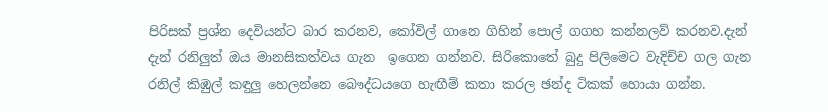පිරිසක් ප්‍රශ්න දෙවියන්ට බාර කරනව, කෝවිල් ගානෙ ගිහින් පොල් ගගහ කන්නලව් කරනව.දැන් දැන් රනිලුත් ඔය මානසිකත්වය ගැන  ඉගෙන ගන්නව. සිරිකොතේ බුදු පිලිමෙට වැදිච්ච ගල ගැන රනිල් කිඹුල් කඳුලු හෙලන්නෙ බෞද්ධයගෙ හැඟීම් කතා කරල ඡන්ද ටිකක් හොයා ගන්න.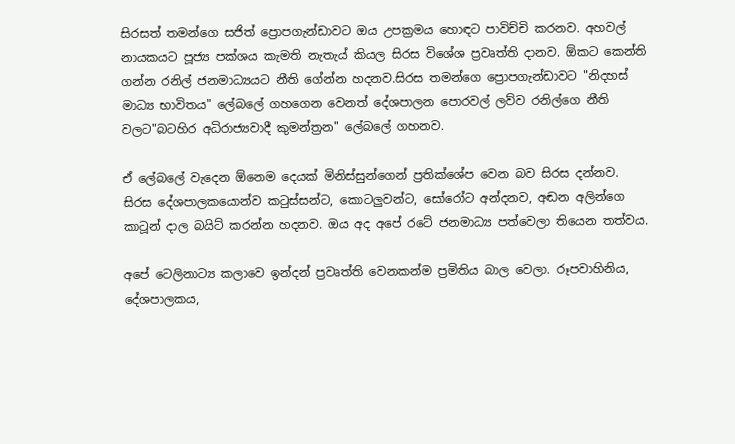සිරසත් තමන්ගෙ සජිත් ප්‍රොපගැන්ඩාවට ඔය උපක්‍රමය හොඳට පාවිච්චි කරනව. අහවල් නායකයට පූජ්‍ය පක්ශය කැමති නැතැය් කියල සිරස විශේශ ප්‍රවෘත්ති දානව. ඕකට කෙන්ති ගන්න රනිල් ජනමාධ්‍යය‍ට නීති ගේන්න හදනව.සිරස තමන්ගෙ ප්‍රොපගැන්ඩාවට "නිදහස් මාධ්‍ය භාවිතය" ලේබලේ ගහගෙන වෙනත් දේශපාලන පොරවල් ලව්ව රනිල්ගෙ නීති වලට"බටහිර අධිරාජ්‍යවාදී කුමන්ත්‍රන" ලේබලේ ගහනව.

ඒ ලේබලේ වැදෙන ඕනෙම දෙයක් මිනිස්සුන්ගෙන් ප්‍රතික්ශේප වෙන බව සිරස දන්නව. සිරස දේශපාලකයොන්ව කටුස්සන්ට, කොටලුවන්ට, සෝරෝට අන්දනව, අඬන අලින්ගෙ කාටූන් දාල බයිට් කරන්න හදනව. ඔය අද අපේ රටේ ජනමාධ්‍ය පත්වෙලා තියෙන තත්වය.

අපේ ටෙලිනාට්‍ය කලාවෙ ඉන්දන් ප්‍රවෘත්ති වෙනකන්ම ප්‍රමිතිය බාල වෙලා. රූපවාහිනිය, දේශපාලකය,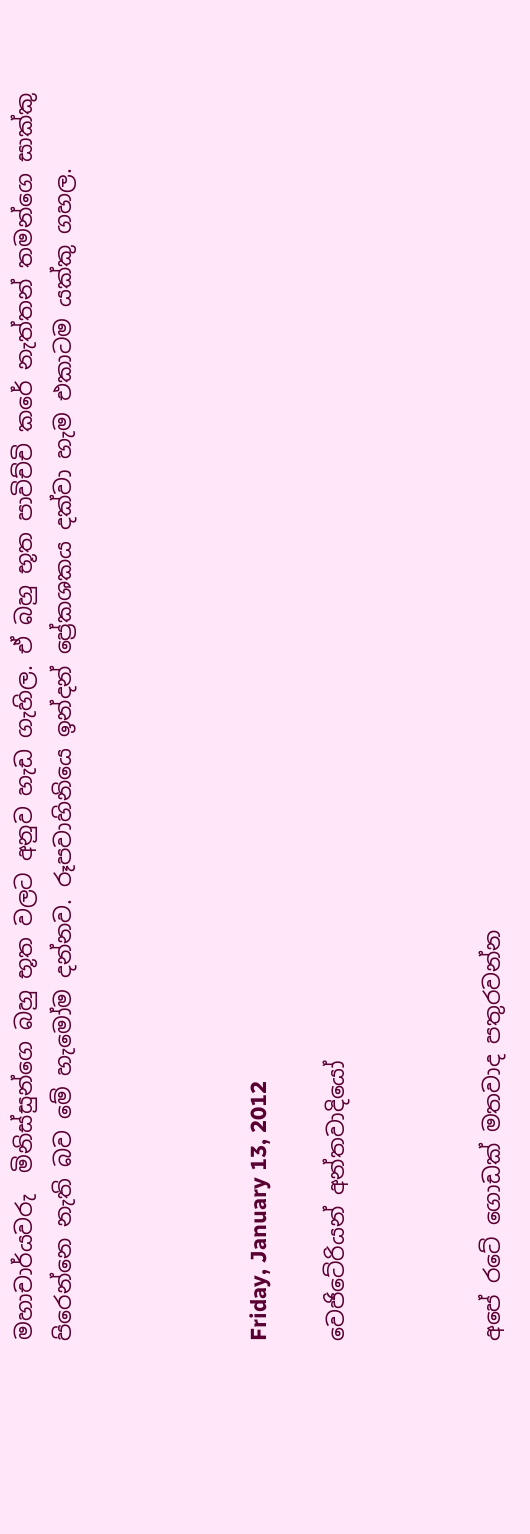මහාචාර්යවරු  මිනිස්සුන්ගෙ බහු භූත වලට අනුව හැඩ ගැහිල. ඒ බහු භූත පාවිච්චි කරේ නැත්තන් තමන්ගෙ සාක්කු පිරෙන්නෙ නැති බව මේ හැමෝම දන්නව. රූපවාහිනියෙ ඉන්දන් ප්‍රේකශකය දක්වා හැම එකාටම යක්කු ගහල.




Friday, January 13, 2012

වෙජිටේරියන් අන්තවාදියෝ



අපේ රටේ ගොඩක් මතවාද පතුරවන්න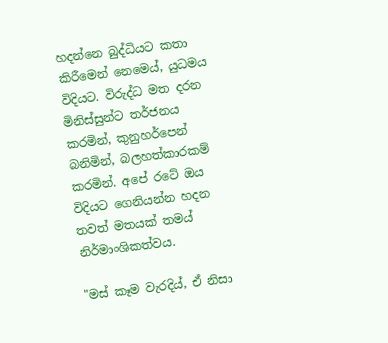හදන්නෙ බුද්ධියට කතා කිරීමෙන් නෙමෙය්, යුධමය විදියට. විරුද්ධ මත දරන මිනිස්සුන්ට තර්ජනය කරමින්, කුනුහර්පෙන් බනිමින්, බලහත්කාරකම් කරමින්. අපේ රටේ ඔය විදියට ගෙනියන්න හදන තවත් මතයක් තමය් නිර්මාංශිකත්වය.

"මස් කෑම වැරදිය්, ඒ නිසා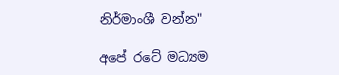නිර්මාංශී වන්න"

අපේ රටේ මධ්‍යම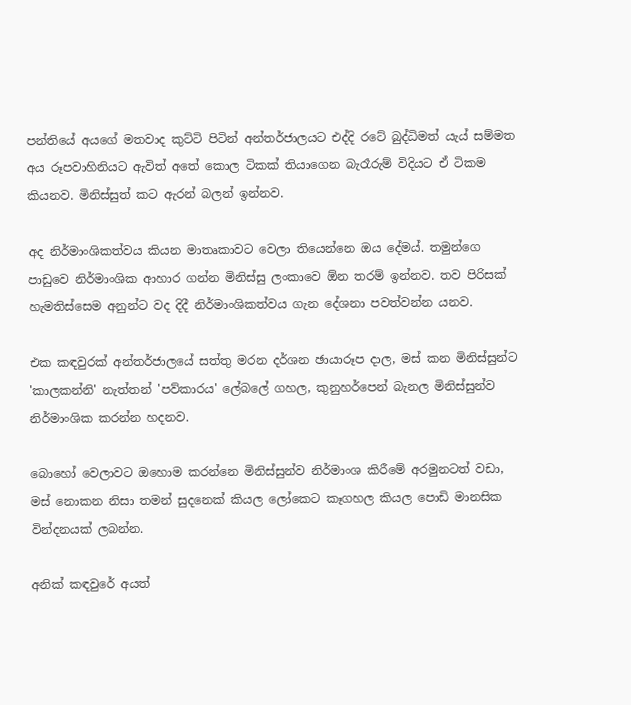පන්තියේ අයගේ මතවාද කුට්ටි පිටින් අන්තර්ජාලයට එද්දි රටේ බුද්ධිමත් යැය් සම්මත අය රූපවාහිනියට ඇවිත් අතේ කොල ටිකක් තියාගෙන බැරෑරුම් විදියට ඒ ටිකම කියනව. මිනිස්සුත් කට ඇරන් බලන් ඉන්නව.

අද නිර්මාංශිකත්වය කියන මාතෘකාවට වෙලා තියෙන්නෙ ඔය දේමය්. තමුන්ගෙ පාඩුවෙ නිර්මාංශික ආහාර ගන්න මිනිස්සු ලංකාවෙ ඕන තරම් ඉන්නව. තව පිරිසක් හැමතිස්සෙම අනුන්ට වද දිදී නිර්මාංශිකත්වය ගැන දේශනා පවත්වන්න යනව.

එක කඳවුරක් අන්තර්ජාලයේ සත්තු මරන දර්ශන ඡායාරූප දාල, මස් කන මිනිස්සුන්ට 'කාලකන්නි' නැත්තන් 'පව්කාරය' ලේබලේ ගහල, කුනුහර්පෙන් බැනල මිනිස්සුන්ව නිර්මාංශික කරන්න හදනව.

බොහෝ වෙලාවට ඔහොම කරන්නෙ මිනිස්සුන්ව නිර්මාංශ කිරීමේ අරමුනටත් වඩා, මස් නොකන නිසා තමන් සුදනෙක් කියල ලෝකෙට කෑගහල කියල පොඩි මානසික වින්දනයක් ලබන්න.

අනික් කඳවුරේ අයත්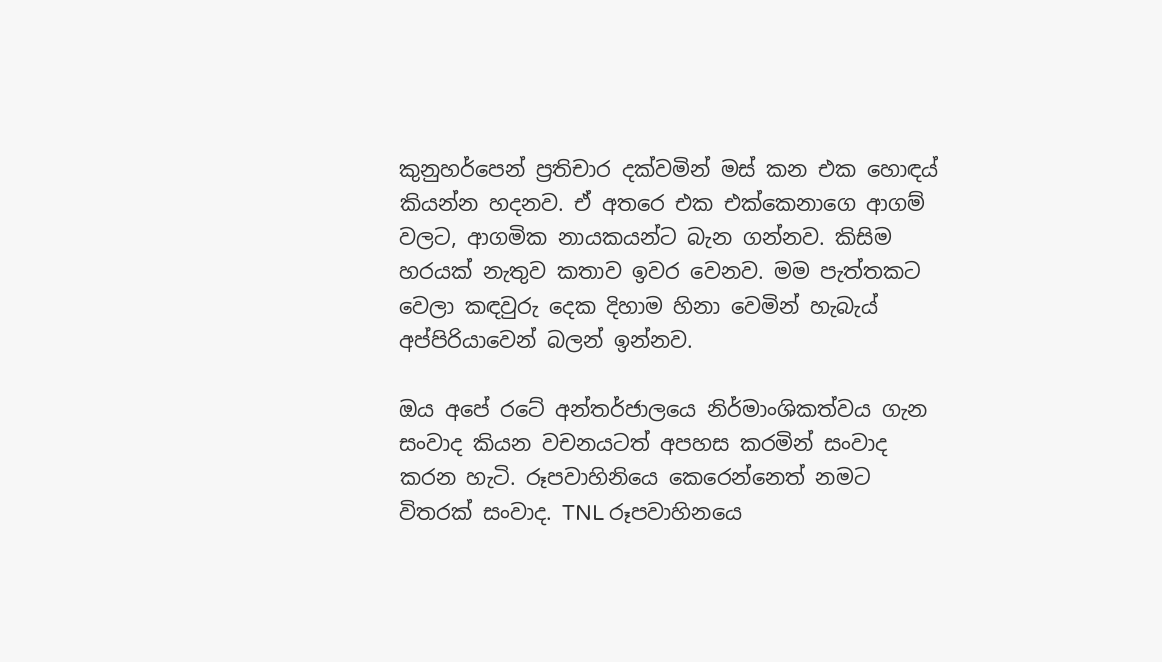කුනුහර්පෙන් ප්‍රතිචාර දක්වමින් මස් කන එක හොඳය් කියන්න හදනව. ඒ අතරෙ එක එක්කෙනාගෙ ආගම් වලට, ආගමික නායකයන්ට බැන ගන්නව. කිසිම හරයක් නැතුව කතාව ඉවර වෙනව. මම පැත්තකට වෙලා කඳවුරු දෙක දිහාම හිනා වෙමින් හැබැය් අප්පිරියාවෙන් බලන් ඉන්නව.

ඔය අපේ රටේ අන්තර්ජාලයෙ නිර්මාංශිකත්වය ගැන සංවාද කියන වචන‍යටත් අපහස කරමින් සංවාද කරන හැටි. රූපවාහිනියෙ කෙරෙන්නෙත් නමට විතරක් සංවාද. TNL රූපවාහිනයෙ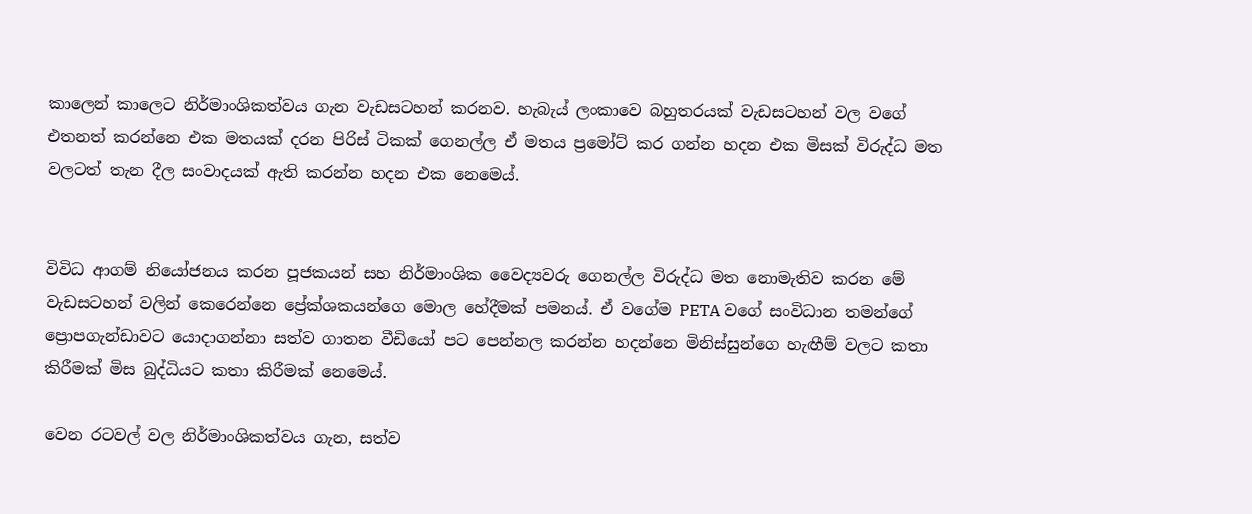කාලෙන් කාලෙට නිර්මාංශිකත්වය ගැන වැඩසටහන් කරනව. හැබැය් ලංකාවෙ බහුතරයක් වැඩසටහන් වල වගේ එතනත් කරන්නෙ එක මතයක් දරන පිරිස් ටිකක් ගෙනල්ල ඒ මතය ප්‍රමෝට් කර ගන්න හදන එක මිසක් විරුද්ධ මත වලටත් තැන දීල සංවාදයක් ඇති කරන්න හදන එක නෙමෙය්.


විවිධ ආගම් නියෝජනය කරන පූජකයන් සහ නිර්මාංශික වෛද්‍යවරු ගෙනල්ල විරුද්ධ මත නොමැතිව කරන මේ වැඩසටහන් වලින් කෙරෙන්නෙ ප්‍රේක්ශකයන්ගෙ මොල හේදීමක් පමනය්. ඒ වගේම PETA වගේ සංවිධාන තමන්ගේ ප්‍රොපගැන්ඩාවට යොදාගන්නා සත්ව ගාතන වීඩියෝ පට පෙන්නල කරන්න හදන්නෙ මිනිස්සුන්ගෙ හැඟීම් වලට කතා කිරීමක් මිස බුද්ධියට කතා කිරීමක් නෙමෙය්.

වෙන රටවල් වල නිර්මාංශිකත්වය ගැන, සත්ව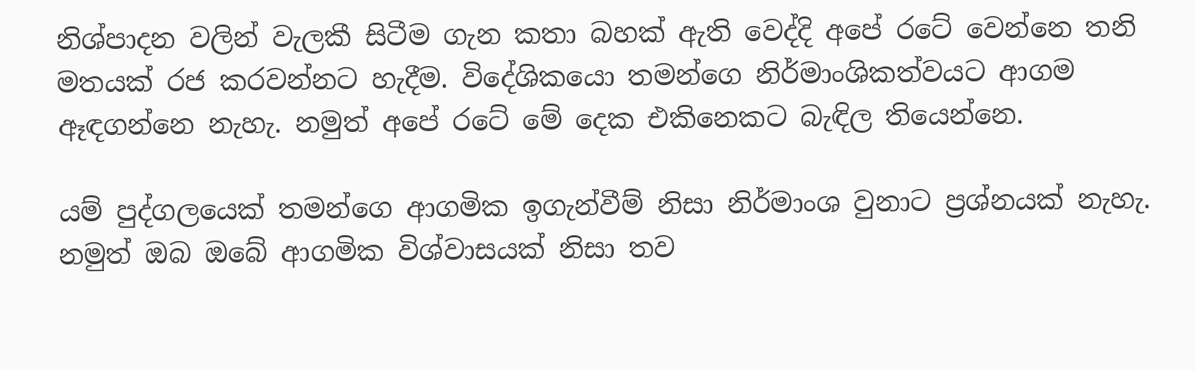නිශ්පාදන වලින් වැලකී සිටීම ගැන කතා බහක් ඇති වෙද්දි අපේ රටේ වෙන්නෙ ‍තනි මතයක් රජ කරවන්නට හැදීම. විදේශිකයො තමන්ගෙ නිර්මාංශිකත්වයට ආගම ඈඳගන්නෙ නැහැ. නමුත් අපේ රටේ මේ දෙක එකිනෙකට බැඳිල තියෙන්නෙ.

යම් පුද්ගලයෙක් තමන්ගෙ ආගමික ඉගැන්වීම් නිසා නිර්මාංශ වුනාට ප්‍රශ්නයක් නැහැ. නමුත් ඔබ ඔබේ ආගමික විශ්වාසයක් නිසා තව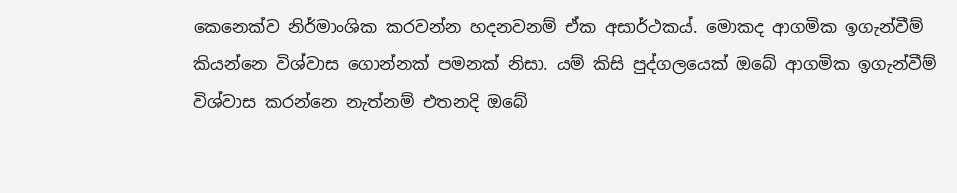කෙනෙක්ව නිර්මාංශික කරවන්න හදනවනම් ඒක අසාර්ථකය්. මොකද ආගමික ඉගැන්වීම් කියන්නෙ විශ්වාස ගොන්නක් පමනක් නිසා. යම් කිසි පුද්ගලයෙක් ඔබේ ආගමික ඉගැන්වීම් විශ්වාස කරන්නෙ නැත්නම් එතනදි ඔබේ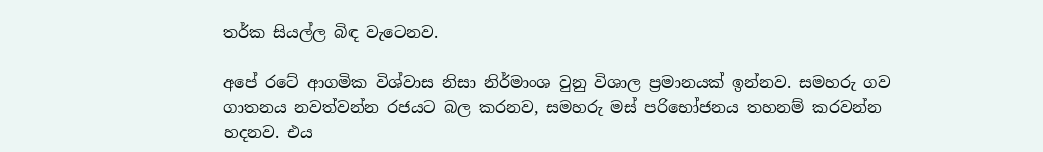තර්ක සියල්ල බිඳ වැටෙනව.

අපේ රටේ ආගමික විශ්වාස නිසා නිර්මාංශ වුනු විශාල ප්‍රමානයක් ඉන්නව. සමහරු ගව ගාතනය නවත්වන්න රජයට බල කරනව, සමහරු මස් පරිභෝජනය තහනම් කරවන්න හදනව. එය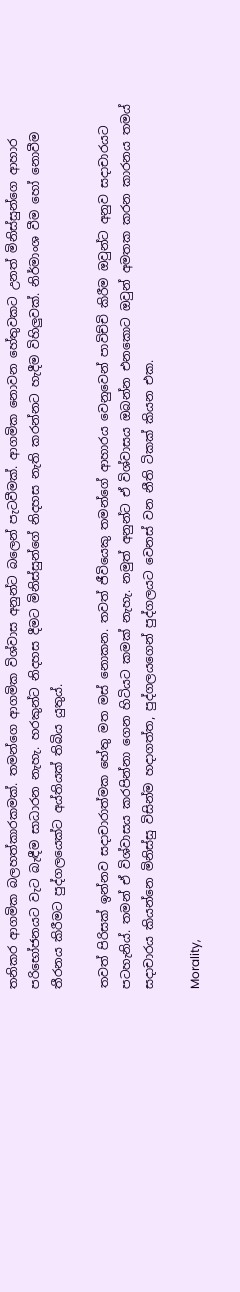තනිකර ආගමික බලහත්කාරකමක්. තමන්ගෙ ආගමික විශ්වාස අනුන්ට බලෙන් පැටවීමක්. ආගමික නොවන හේතුවකට උනත් මිනිස්සුන්ගෙ ආහාර පරි‍භෝජනයට වැට බැඳීම සාධාරන නැහැ. හරකුන්ට නිදහස දීමට මිනිස්සුන්ගේ නිදහස නැති කරන්නට හැදීම විහිලුවක්. නිර්මාංශ වීම හෝ නොවීම තීරනය කිරීමට පුද්ගලයෙක්ට අය්තියක් තිබිය යුතුය්.

තවත් පිරිසක් ඉන්නව සදාචාරාත්මක හේතු මත මස් නොකන. තවත් ජීවියෙකු තමන්ගේ ආහාරය වෙනුවෙන් පාවිච්චි කිරීම ඔවුන්ට අනුව සදාචාරයට පටහැනිය්. තමන් ඒ විශ්වාසය කරපින්නා‍ ගෙන හිටියට කමක් නැහැ. නමුත් අනුන්ට ඒ විශ්වාසය ඔබන්න එනකොට ඔවුන් අමතක කරන කාරනය තමය් සදාචාරය කියන්නෙ මිනිස්සු විසින්ම හදාගත්ත, පුද්ගලයගෙන් පුද්ගලයට වෙනස් වන නීති ටිකක් කියන එක.

Morality,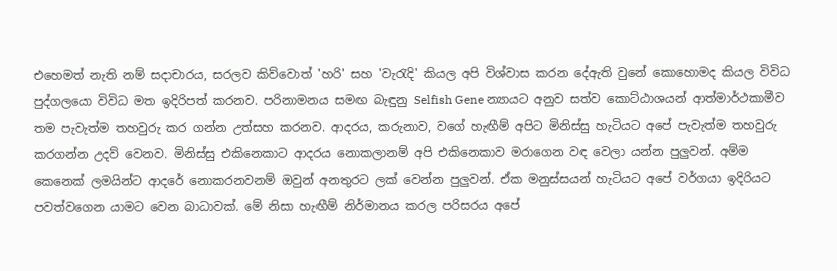එහෙමත් නැති නම් සදාචාරය, සරලව කිව්වොත් 'හරි' සහ 'වැරැදි' කියල අපි විශ්වාස කරන දේඇති වුනේ කොහොමද කියල විවිධ පුද්ගලයො විවිධ මත ඉදිරිපත් කරනව. පරිනාමනය සමඟ බැඳුනු Selfish Gene න්‍යායට අනුව සත්ව කොට්ඨාශයන් ආත්මාර්ථකාමීව තම පැවැත්ම තහවුරු කර ගන්න උත්සහ කරනව. ආදරය, කරුනාව, වගේ හැඟීම් අපිට මිනිස්සු හැටියට අපේ පැවැත්ම තහවුරු කරගන්න උදව් වෙනව. මිනිස්සු එකිනෙකාට ආදරය නොකලානම් අපි එකිනෙකාව මරාගෙන වඳ වෙලා යන්න පුලුවන්. අම්ම කෙනෙක් ලමයින්ට ආ‍දරේ නොකරනවනම් ඔවුන් අනතුරට ලක් වෙන්න පුලුවන්. ඒක මනුස්සයන් හැටියට අපේ වර්ගයා ඉදිරියට පවත්වගෙන යාමට වෙන බාධාවක්. මේ නිසා හැඟීම් නිර්මානය කරල පරිසරය අපේ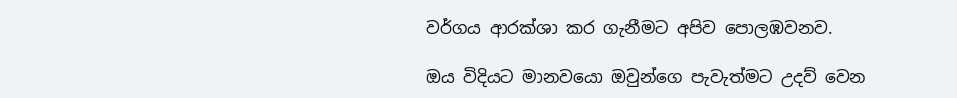වර්ගය ආරක්ශා කර ගැනීමට අපිව පොලඹවනව.

ඔය විදියට මානවයො ඔවුන්ගෙ පැවැත්මට උදව් වෙන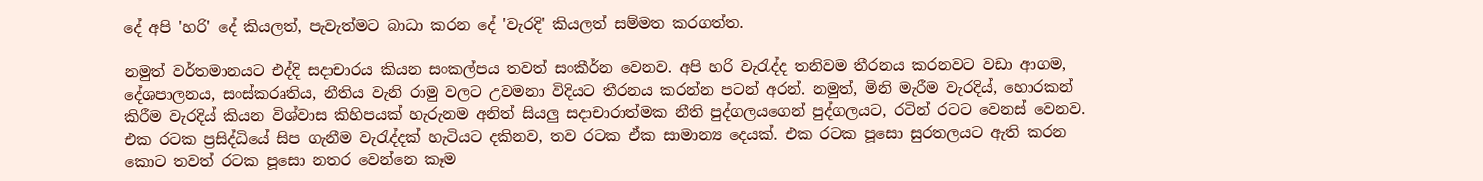දේ අපි 'හරි' දේ කියලත්, පැවැත්මට බාධා කරන දේ 'වැරදි' කියලත් සම්මත කරගත්ත.

නමුත් වර්තමානයට එද්දි සදාචාරය කියන සංකල්පය තවත් සංකීර්න වෙනව. අපි හරි වැරැද්ද තනිවම තීරනය කරනවට වඩා ආගම, දේශපාලනය, සංස්කරෘතිය, නීතිය වැනි රාමු වලට උවමනා විදියට තීරනය කරන්න පටන් අරන්. නමුත්, මිනි මැරීම වැරදිය්, හොරකන් කිරීම වැරදිය් කියන විශ්වාස කිහිපයක් හැරුනම අනිත් සියලු සදාචාරාත්මක නීති පුද්ගලයගෙන් පුද්ගලයට, රටින් රටට වෙනස් වෙනව. එක රටක ප්‍රසිද්ධියේ සිප ගැනීම වැරැද්දක් හැටියට දකිනව, තව රටක ඒක සාමාන්‍ය දෙයක්. එක රටක පූසො සුරතලයට ඇති කරන කොට තවත් රටක පූසො නතර වෙන්නෙ කෑම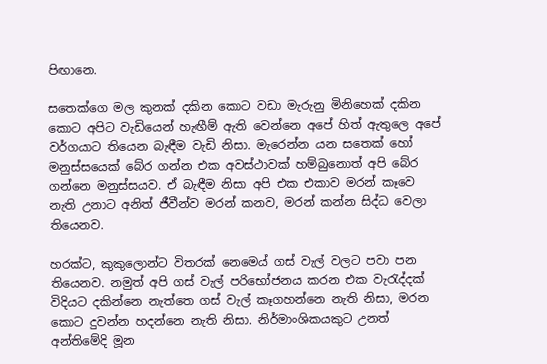පිඟානෙ.

සතෙක්ගෙ මල කුනක් දකින කොට වඩා මැරුනු මිනිහෙක් දකින කොට අපිට වැඩියෙන් හැඟීම් ඇති වෙන්නෙ අපේ හිත් ඇතුලෙ අපේ වර්ගයාට තියෙන බැඳීම වැඩි නිසා. මැරෙන්න යන සතෙක් හෝ මනුස්සයෙක් බේර ගන්න එක අවස්ථාවක් හම්බුනොත් අපි බේර ගන්නෙ මනුස්සයව. ඒ බැඳීම නිසා අපි එක එකාව මරන් කෑවෙ නැති උනාට අනිත් ජීවීන්ව මරන් කනව, මරන් කන්න සිද්ධ වෙලා තියෙනව.

හරක්ට, කුකුලොන්ට විතරක් නෙමෙය් ගස් වැල් වලට පවා පන තියෙනව. නමුත් අපි ගස් වැල් පරිභෝජනය කරන එක වැරැද්දක් විදියට දකින්නෙ නැත්තෙ ගස් වැල් කෑගහන්නෙ නැති නිසා, මරන කොට දුවන්න හදන්නෙ නැති නිසා. නිර්මාංශිකයකුට උනත් අන්තිමේදි මූන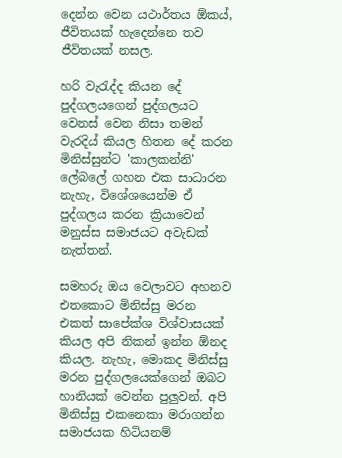දෙන්න වෙන යථාර්තය ඕකය්, ජීවිතයක් හැදෙන්නෙ තව ජීවිතයක් නසල.

හරි වැරැද්ද කියන දේ පුද්ගලයගෙන් පුද්ගලයට වෙනස් වෙන නිසා තමන් වැරදිය් කියල හිතන දේ කරන මිනිස්සුන්ට 'කාලකන්නි' ලේබලේ ගහන එක සාධාරන නැහැ, විශේශයෙන්ම ඒ පුද්ගලය කරන ක්‍රියාවෙන් මනුස්ස සමාජයට අවැඩක් නැත්තන්.

සමහරු ඔය වෙලාවට අහනව එතකොට මිනිස්සු මරන එකත් සාපේක්ශ විශ්වාසයක් කියල අපි නිකන් ඉන්න ඕනද කියල. නැහැ, මොකද මිනිස්සු මරන පුද්ගලයෙක්ගෙන් ඔබට හානියක් වෙන්න පුලුවන්. අපි මිනිස්සු එකනෙකා මරාගන්න සමාජයක හිටියනම්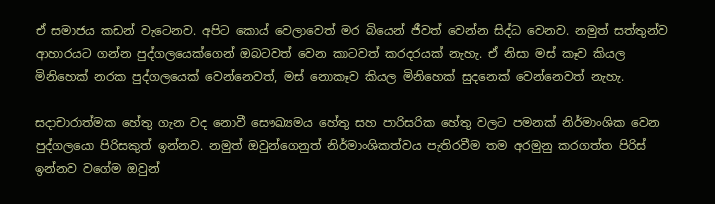ඒ සමාජය කඩන් වැටෙනව. අපිට කොය් වෙලාවෙත් මර බියෙන් ජීවත් වෙන්න සිද්ධ වෙනව. නමුත් සත්තුන්ව ආහාරයට ගන්න පුද්ගලයෙක්ගෙන් ඔබටවත් වෙන කාටවත් කරදරයක් නැහැ. ඒ නිසා මස් කෑව කියල මිනිහෙක් නරක පුද්ගලයෙක් වෙන්නෙවත්, මස් නොකෑව කියල මිනිහෙක් සුදනෙක් වෙන්නෙවත් නැහැ.

සදාචාරාත්මක හේතු ගැන වද නොවී සෞඛ්‍යමය හේතු සහ පාරිසරික හේතු වලට පමනක් නිර්මාංශික වෙන පුද්ගලයො පිරිසකුත් ඉන්නව. නමුත් ඔවුන්ගෙනුත් නිර්මාංශිකත්වය පැතිරවීම තම අරමුනු කරගත්ත පිරිස් ඉන්නව වගේම ඔවුන්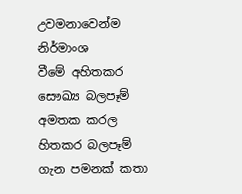උවමනාවෙන්ම නිර්මාංශ වීමේ ‍අහිතකර සෞඛ්‍ය බලපෑම් අමතක කරල හිතකර බලපෑම් ගැන පමනක් කතා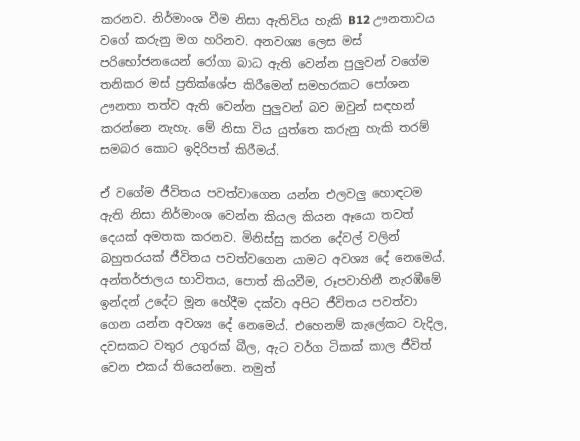කරනව. නිර්මාංශ වීම නිසා ඇතිවිය හැකි B12 ඌනතාවය වගේ කරුනු මග හරිනව. අනවශ්‍ය ලෙස මස් පරිභෝජනයෙන් රෝගා බාධ ඇති වෙන්න පුලුවන් වගේම තනිකර මස් ප්‍රතික්ශේප කිරීමෙන් සමහරකට පෝශන ඌනතා තත්ව ඇති වෙන්න පුලුවන් බව ඔවුන් සඳහන් කරන්නෙ නැහැ. මේ නිසා විය යුත්තෙ කරුනු හැකි තරම් සමබර කොට ඉදිරිපත් කිරීමය්.

ඒ වගේම ජීවිතය පවත්වාගෙන යන්න එලවලු හොඳටම ඇති නිසා නිර්මාංශ වෙන්න කියල කියන ඈයො තවත් දෙයක් අමතක කරනව. මිනිස්සු කරන දේවල් වලින් බහුතරයක් ජීවිතය පවත්වගෙන යාමට අවශ්‍ය දේ නෙමෙය්. අන්තර්ජාලය භාවිතය, පොත් කියවීම, රූපවාහිනී නැරඹීමේ ඉන්දන් උදේට මූන හේදීම දක්වා අපිට ජීවිතය පවත්වා ගෙන යන්න අවශ්‍ය දේ නෙමෙය්. එහෙනම් කැලේකට වැදිල, දවසකට වතුර උගුරක් බීල, ඇට වර්ග ටිකක් කාල ජීවිත් වෙන එකය් තියෙන්නෙ. නමුත්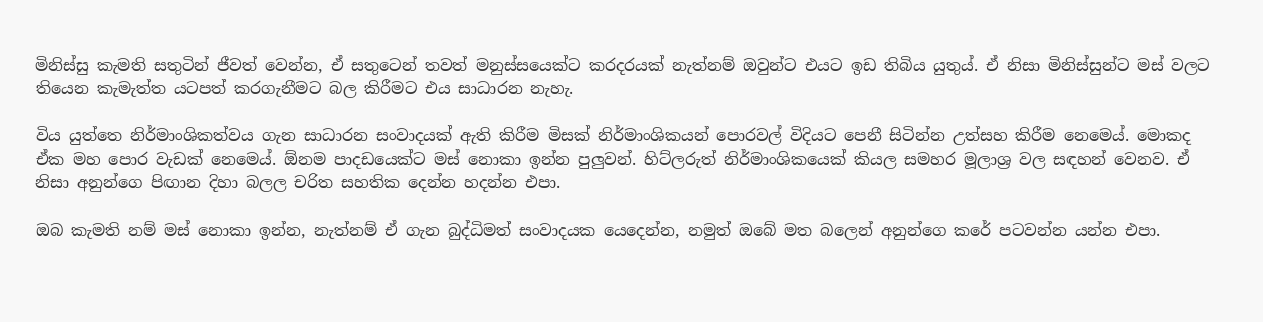මිනිස්සු කැමති සතුටින් ජීවත් වෙන්න, ඒ සතුටෙන් තවත් මනුස්සයෙක්ට කරදරයක් නැත්නම් ඔවුන්ට එයට ඉඩ තිබිය යුතුය්. ඒ නිසා මිනිස්සුන්ට මස් වලට තියෙන කැමැත්ත යටපත් කරගැනීමට බල කිරීමට එය සාධාරන නැහැ.

විය යුත්තෙ නිර්මාංශිකත්වය ගැන සාධාරන සංවාදයක් ඇති කිරීම මිසක් නිර්මාංශිකයන් පොරවල් විදියට පෙනී සිටින්න උත්සහ කිරීම නෙමෙය්. මොකද ඒක මහ පොර වැඩක් නෙමෙය්. ඕනම පාදඩයෙක්ට මස් නොකා ඉන්න පුලුවන්. හිට්ලරුත් නිර්මාංශිකයෙක් කියල සමහර මූලාශ්‍ර වල සඳහන් වෙනව. ඒ නිසා අනුන්ගෙ පිඟාන දිහා බලල චරිත සහතික දෙන්න හදන්න එපා.

ඔබ කැමති නම් මස් නොකා ඉන්න, නැත්නම් ඒ ගැන බුද්ධිමත් සංවාදයක යෙදෙන්න, නමුත් ඔබේ මත බලෙන් අනුන්ගෙ කරේ පටවන්න යන්න එපා.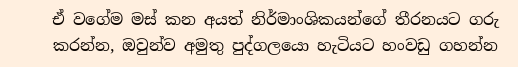ඒ වගේම මස් කන අයත් නිර්මාංශිකයන්ගේ තීරනයට ගරු කරන්න, ඔවුන්ව අමුතු පුද්ගලයො හැටියට හංවඩු ගහන්න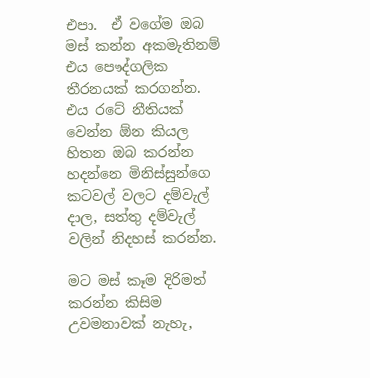එපා.  ඒ වගේම ඔබ මස් කන්න අකමැතිනම් එය පෞද්ගලික තීරනයක් කරගන්න. එය රටේ නීතියක් වෙන්න ඕන කියල හිතන ඔබ කරන්න හදන්නෙ මිනිස්සුන්ගෙ කටවල් වලට දම්වැල් දාල, සත්තු ‍දම්වැල් වලින් නිදහස් කරන්න.

මට මස් කෑම දිරිමත් කරන්න කිසිම උවමනාවක් නැහැ,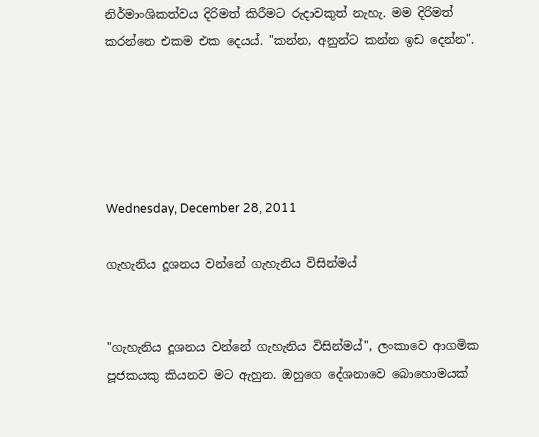නිර්මාංශිකත්වය දිරිමත් කිරීමට රුදාවකුත් නැහැ. මම දිරිමත් කරන්නෙ එකම එක දෙයය්. "කන්න, අනුන්ට කන්න ඉඩ දෙන්න".





Wednesday, December 28, 2011

ගැහැනිය දූශනය වන්නේ ගැහැනිය විසින්මය්


"ගැහැනිය දූශනය වන්නේ ගැහැනිය විසින්මය්", ලංකාවෙ ආගමික පූජකයකු කියනව මට ඇහුන. ඔහුගෙ දේශනාවෙ බොහොමයක්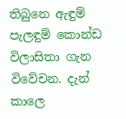තිබුනෙ ඇඳුම් පැලඳුම් කොන්ඩ විලාසිතා ගැන විවේචන. දැන් කාලෙ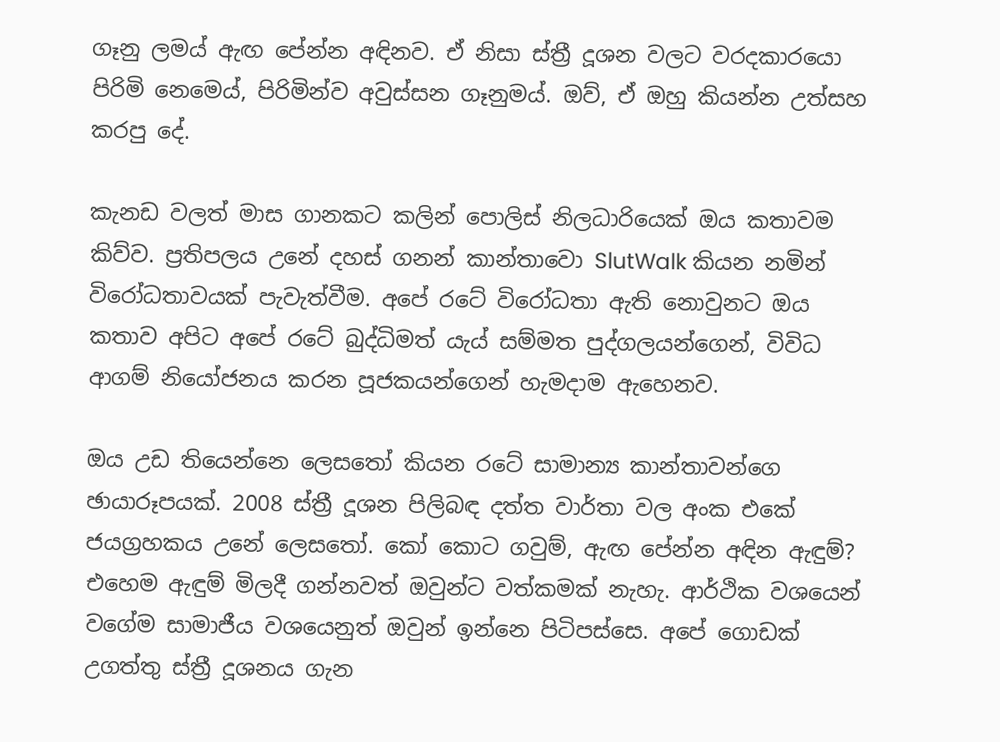ගෑනු ලමය් ඇඟ පේන්න අඳිනව. ඒ නිසා ස්ත්‍රී දූශන වලට වරදකාරයො පිරිමි නෙමෙය්, පිරිමින්ව අවුස්සන ගෑනුමය්. ඔව්, ඒ ඔහු කියන්න උත්සහ කරපු දේ.

කැනඩ වලත් මාස ගානකට කලින් පොලිස් නිලධාරියෙක් ඔය කතාවම කිව්ව. ප්‍රතිපලය උනේ දහස් ගනන් කාන්තාවො SlutWalk කියන නමින් විරෝධතාවයක් පැවැත්වීම. අපේ රටේ විරෝධතා ඇති නොවුනට ඔය කතාව අපිට අපේ රටේ බුද්ධිමත් යැය් සම්මත පුද්ගලයන්ගෙන්, විවිධ ආගම් නියෝජනය කරන පූජකයන්ගෙන් හැමදාම ඇහෙනව.

ඔය උඩ තියෙන්නෙ ලෙසතෝ කියන රටේ සාමාන්‍ය කාන්තාවන්ගෙ ඡායාරූපයක්. 2008 ස්ත්‍රී දූශන පිලිබඳ දත්ත වාර්තා වල අංක එකේ ජයග්‍රහකය උනේ ලෙසතෝ. කෝ කොට ගවුම්, ඇඟ පේන්න අඳින ඇඳුම්? එහෙම ඇඳුම් මිලදී ගන්නවත් ඔවුන්ට වත්කමක් නැහැ. ආර්ථික වශයෙන් වගේම සාමාජීය වශයෙනුත් ඔවුන් ඉන්නෙ පිටිපස්සෙ. අපේ ‍ගොඩක් උගත්තු ස්ත්‍රී දූශනය ගැන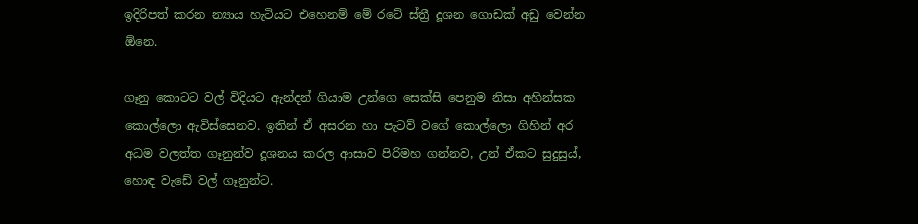ඉදිරිපත් කරන න්‍යාය හැටියට එහෙනම් මේ රටේ ස්ත්‍රී දූශන ගොඩක් අඩු වෙන්න ඕනෙ.

ගෑනු කොටට වල් විදියට ඇන්දන් ගියාම උන්ගෙ සෙක්සි පෙනුම නිසා අහින්සක කොල්ලො ඇවිස්සෙනව. ඉතින් ඒ අසරන හා පැටව් වගේ කොල්ලො ගිහින් අර අධම වලත්ත ගෑනුන්ව දූශනය කරල ආසාව පිරිමහ ගන්නව, උන් ඒකට සුදුසුය්, හොඳ වැඩේ වල් ගෑනුන්ට.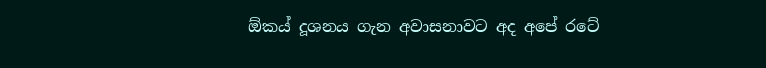ඕකය් දූශනය ගැන අවාසනාවට අද අපේ රටේ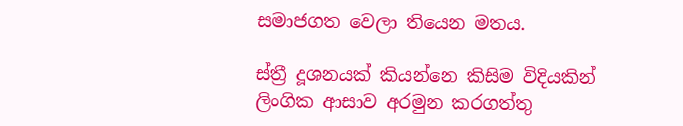සමාජගත වෙලා තියෙන මතය.

ස්ත්‍රී දූශනයක් කියන්නෙ කිසිම විදියකින් ලිංගික ආසාව අරමුන කරගත්තු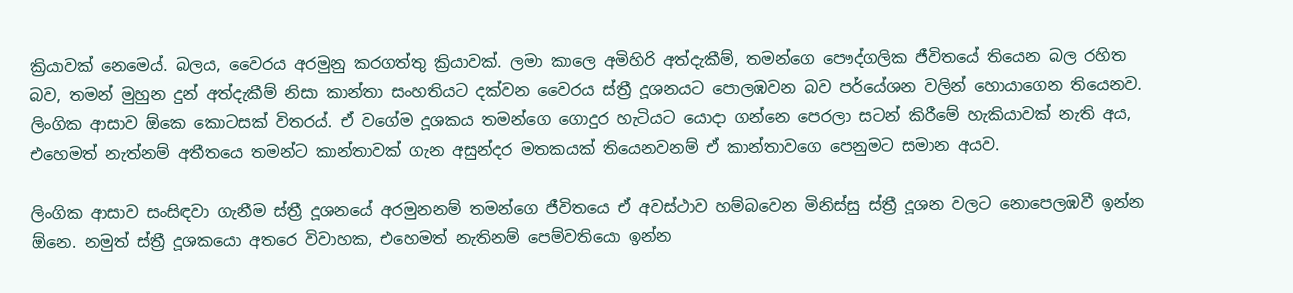ක්‍රියාවක් නෙමෙය්. බලය, වෛරය අරමුනු කරගත්තු ක්‍රියාවක්. ලමා කාලෙ අමිහිරි අත්දැකීම්, තමන්ගෙ පෞද්ගලික ජීවිතයේ තියෙන බල රහිත බව, තමන් මුහුන දුන් අත්දැකීම් නිසා කාන්තා සංහතියට දක්වන වෛරය ස්ත්‍රී දූශනයට පොලඹවන බව පර්යේශන වලින් හොයාගෙන තියෙනව. ලිංගික ආසාව ඕකෙ කොටසක් විතරය්. ඒ වගේම දූශකය තමන්ගෙ ගොදුර හැටියට යොදා ගන්නෙ පෙරලා සටන් කිරීමේ හැකියාවක් නැති අය, එහෙමත් නැත්නම් අතීතයෙ තමන්ට කාන්තාවක් ගැන අසුන්දර මතකයක් තියෙනවනම් ඒ කාන්තාවගෙ පෙනුමට සමාන අයව.

ලිංගික ආසාව සංසිඳවා ගැනීම ස්ත්‍රී දූශනයේ අරමුනනම් තමන්ගෙ ජීවිතයෙ ඒ අවස්ථාව හම්බවෙන මිනිස්සු ස්ත්‍රී දූශන වලට නොපෙලඹවී ඉන්න ඕනෙ. නමුත් ස්ත්‍රී දූශකයො අතරෙ විවාහක, එහෙමත් නැතිනම් පෙම්වතියො ඉන්න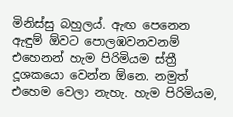මිනිස්සු බහුලය්. ඇඟ පෙනෙන ඇඳුම් ඕවට පොලඹවනවනම් එහෙනන් හැම පිරිමියම ස්ත්‍රී දූශකයො වෙන්න ඕනෙ. නමුත් එහෙම වෙලා නැහැ. හැම පිරිමියම,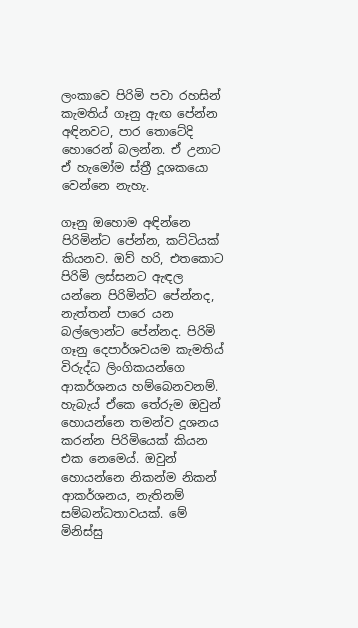ලංකාවෙ පිරිමි පවා රහසින් කැමතිය් ගෑනු ඇඟ පේන්න අඳිනවට, පාර තොටේදි හොරෙන් බලන්න. ඒ උනාට ඒ හැමෝම ස්ත්‍රී දූශකයො වෙන්නෙ නැහැ.

ගෑනු ඔහොම අඳින්නෙ පිරිමින්ට පේන්න, කට්ටියක් කියනව. ඔව් හරි, එතකොට පිරිමි ලස්සනට ඇඳල යන්නෙ පිරිමින්ට පේන්නද, නැත්තන් පාරෙ යන බල්ලොන්ට පේන්නද. පිරිමි ගෑනු දෙපාර්ශවයම කැමතිය් විරුද්ධ ලිංගිකයන්ගෙ ආකර්ශනය හම්බෙනවනම්. හැබැය් ඒකෙ තේරුම ඔවුන් හොයන්නෙ තමන්ව දූශනය කරන්න පිරිමියෙක් කියන එක නෙමෙය්. ඔවුන් හොයන්නෙ නිකන්ම නිකන් ආකර්ශනය, නැතිනම් සම්බන්ධතාවයක්. මේ මිනිස්සු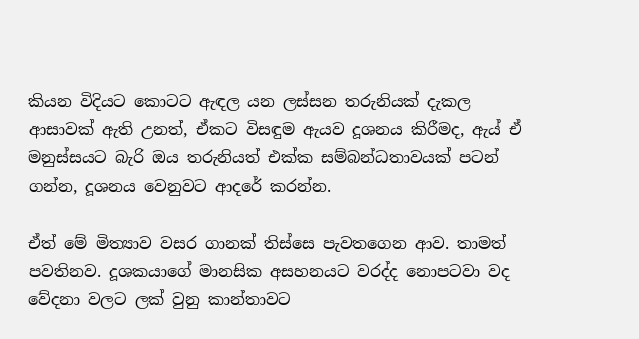කියන විදියට කොටට ඇඳල යන ලස්සන තරුනියක් දැකල ආසාවක් ඇති උනත්, ඒකට විසඳුම ඇයව දූශනය කිරීමද, ඇය් ඒ මනුස්සයට බැරි ඔය තරුනියත් එක්ක සම්බන්ධතාවයක් පටන් ගන්න, දූශනය වෙනුවට ආදරේ කරන්න.

ඒත් මේ මිත්‍යාව වසර ගානක් තිස්සෙ පැවතගෙන ආව. තාමත් පවතිනව. දූශකයාගේ මානසික අසහනයට වරද්ද නොපටවා වද වේදනා වලට ලක් වුනු කාන්තාවට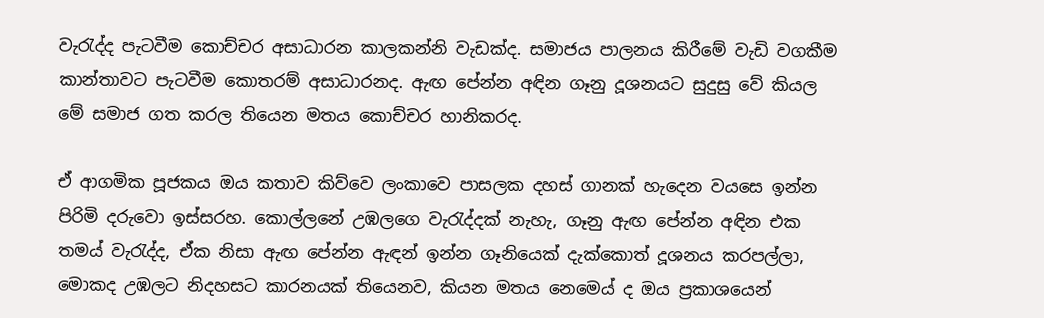වැරැද්ද පැටවීම කොච්චර අසාධාරන කාලකන්නි වැඩක්ද. සමාජය පාලනය කිරීමේ වැඩි වගකීම කාන්තාවට පැටවීම කොතරම් අසාධාරනද. ඇඟ පේන්න අඳින ගෑනු දූශනයට සුදුසු වේ කියල මේ සමාජ ගත කරල තියෙන මතය කොච්චර හානිකරද.

ඒ ආගමික පූජකය ඔය කතාව කිව්වෙ ලංකාවෙ පාසලක දහස් ගානක් හැදෙන වයසෙ ඉන්න පිරිමි දරුවො ඉස්සරහ. කොල්ලනේ උඹලගෙ වැරැද්දක් නැහැ, ගෑනු ඇඟ පේන්න අඳින එක තමය් වැරැද්ද, ඒක නිසා ඇඟ පේන්න ඇඳන් ඉන්න ගෑනියෙක් දැක්කොත් දූශනය කරපල්ලා, මොකද උඹලට නිදහසට කාරනයක් තියෙනව, කියන මතය නෙමෙය් ද ඔය ප්‍රකාශයෙන්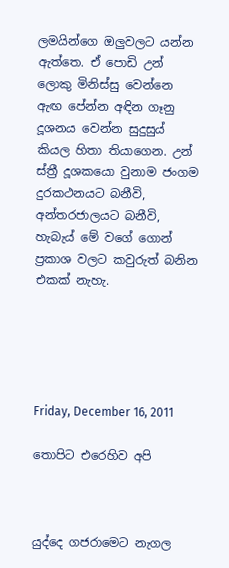ලමයින්ගෙ ඔලුවලට යන්න ඇත්තෙ. ඒ පොඩි උන් ලොකු මිනිස්සු වෙන්නෙ ඇඟ පේන්න අඳින ගෑනු දූශනය වෙන්න සුදුසුය් කියල හිතා තියාගෙන. උන් ස්ත්‍රී දූශකයො වුනාම ජංගම දුරකථනයට බනීවි, අන්තරජාලයට බනීවි, හැබැය් මේ වගේ ගොන් ප්‍රකාශ වලට කවුරුත් බනින එකක් නැහැ.





Friday, December 16, 2011

තොපිට එරෙහිව අපි



යුද්දෙ ගජරාමෙට නැගල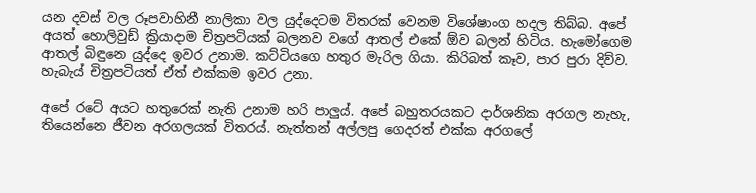යන දවස් වල රූපවාහිනී නාලිකා වල යුද්දෙටම විතරක් වෙනම විශේෂාංග හදල තිබ්බ. අපේ අයත් හොලිවුඩ් ක්‍රියාදාම චිත්‍රපටියක් බලනව වගේ ආතල් එකේ ඕව බලන් හිටිය. හැමෝගෙම ආතල් බිඳුනෙ යුද්දෙ ඉවර උනාම. කට්ටියගෙ හතුර මැරිල ගියා. කිරිබත් කෑව, පාර පුරා දිව්ව. හැබැය් චිත්‍රපටියත් ඒත් එක්කම ඉවර උනා.

අපේ රටේ අයට හතුරෙක් නැති උනාම හරි පාලුය්. අපේ බහුතරයකට දාර්ශනික අරගල නැහැ, තියෙන්නෙ ජීවන අරගලයක් විතරය්. නැත්තන් අල්ලපු ගෙදරත් එක්ක අරගලේ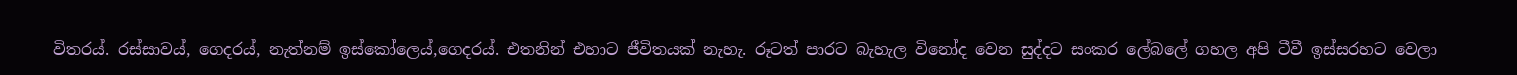විතරය්. රස්සාවය්, ගෙදරය්, නැත්නම් ඉස්කෝලෙය්,ගෙදරය්. එතනින් එහාට ජීවිතයක් නැහැ. රූටත් පාරට බැහැල විනෝද වෙන සුද්දට සංකර ලේබලේ ගහල අපි ටීවී ඉස්සරහට වෙලා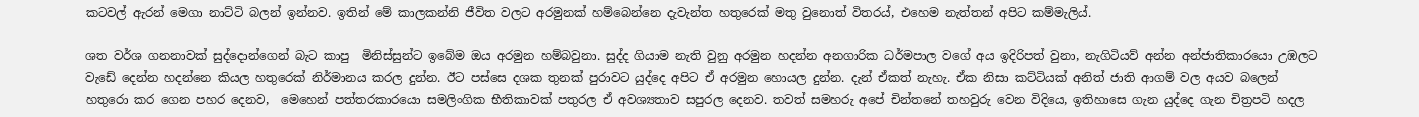කටවල් ඇරන් මෙගා නාට්ටි බලන් ඉන්නව. ඉතින් මේ කාලකන්නි ජීවිත වලට අරමුනක් හම්බෙන්නෙ දැවැන්ත හතුරෙක් මතු වුනොත් විතරය්, එහෙම නැත්තන් අපිට කම්මැලිය්.

ශත වර්ශ ගනනාවක් සුද්දොන්ගෙන් බැට කාපු  මිනිස්සුන්ට ඉබේම ඔය අරමුන හම්බවුනා. සුද්ද ගියාම නැති වුනු අරමුන හදන්න අනගාරික ධර්මපාල වගේ අය ඉදිරිපත් වුනා, නැගිටියව් අන්න අන්ජාතිකාරයො උඹලට වැඩේ දෙන්න හදන්නෙ කියල හතුරෙක් නිර්මානය කරල දුන්න. ඊට පස්සෙ දශක තුනක් පුරාවට යුද්දෙ අපිට ඒ අරමුන හොයල දුන්න. දැන් ඒකත් නැහැ. ඒක නිසා කට්ටියක් අනිත් ජාති ආගම් වල අයව බලෙන් හතුරො කර ගෙන පහර දෙනව,  මෙහෙන් පත්තරකාරයො සමලිංගික භීතිකාවක් පතුරල ඒ අවශ්‍යතාව සපුරල දෙනව. තවත් සමහරු අපේ චින්තනේ තහවුරු වෙන විදියෙ, ඉතිහාසෙ ගැන යුද්දෙ ගැන චිත්‍රපටි හදල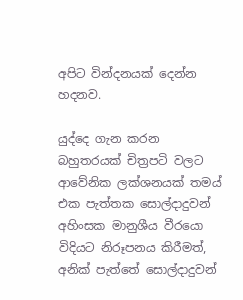අපිට වින්දනයක් දෙන්න හදනව.

යුද්දෙ ගැන කරන බහුතරයක් චිත්‍රපටි වලට ආවේනික ලක්ශනයක් තමය් එක පැත්තක සොල්දාදුවන් අහිංසක මානුශීය වීරයො විදියට නිරූපනය කිරීමත්, අනික් පැත්තේ සොල්දාදුවන්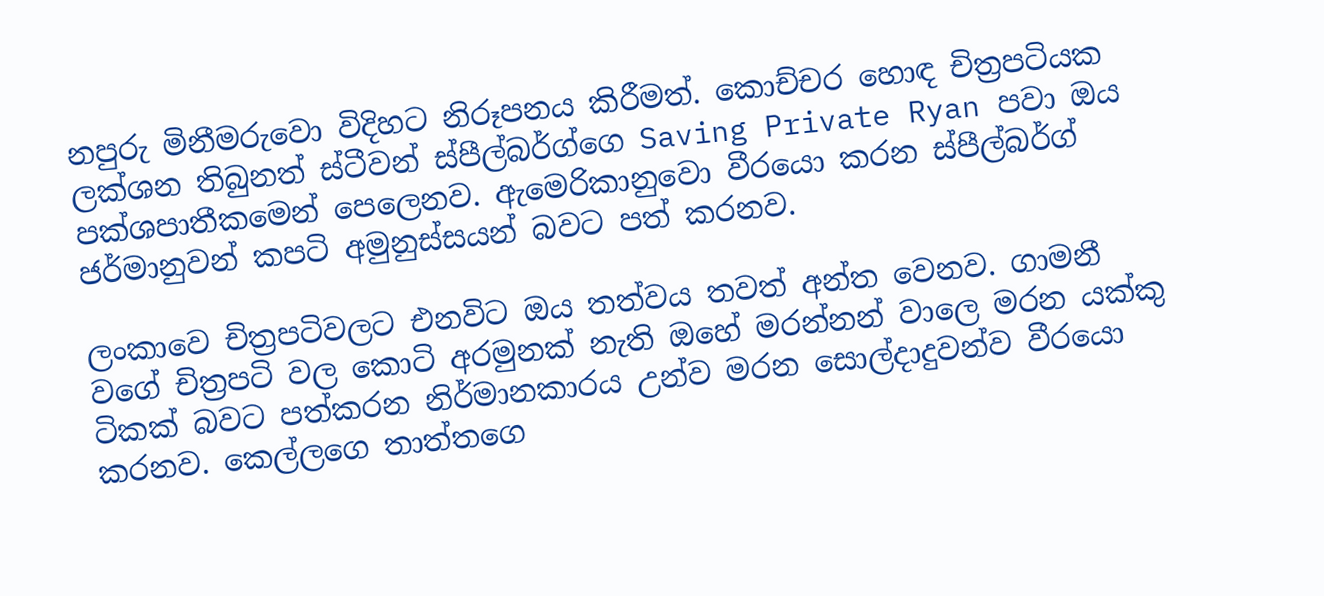නපුරු මිනීමරුවො විදිහට නිරූපනය කිරීමත්. කොච්චර හොඳ චිත්‍රපටියක ලක්ශන තිබුනත් ස්ටීවන් ස්පීල්බර්ග්ගෙ Saving Private Ryan පවා ඔය පක්ශපාතීකමෙන් පෙලෙනව. ඇමෙරිකානුවො වීරයො කරන ස්පීල්බර්ග් ජර්මානුවන් කපටි අමුනුස්සයන් බවට පත් කරනව.

ලංකාවෙ චිත්‍රපටිවලට එනවිට ඔය තත්වය තවත් අන්ත වෙනව. ගාමනී වගේ චිත්‍රපටි වල කොටි අරමුනක් නැති ඔහේ මරන්නන් වාලෙ මරන යක්කු ටිකක් බවට පත්කරන නිර්මානකාරය උන්ව මරන සොල්දාදුවන්ව වීරයො කරනව. කෙල්ලගෙ තාත්තගෙ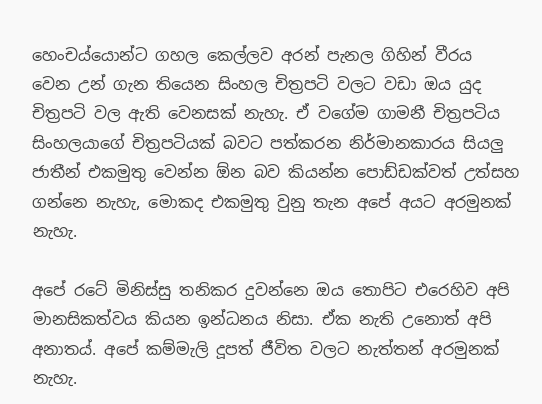හෙංචය්යොන්ට ගහල කෙල්ලව අරන් පැනල ගිහින් වීරය වෙන ‍උන් ගැන තියෙන සිංහල චිත්‍රපටි වලට වඩා ඔය යුද චිත්‍රපටි වල ඇති වෙනසක් නැහැ. ඒ වගේම ගාමනී චිත්‍රපටිය සිංහලයාගේ චිත්‍රපටියක් බවට පත්කරන නිර්මානකාරය සියලු ජාතීන් එකමුතු වෙන්න ඕන බව කියන්න පොඩ්ඩක්වත් උත්සහ ගන්නෙ නැහැ, මොකද එකමුතු වුනු තැන අපේ අය‍ට අරමුනක් නැහැ.

අපේ රටේ මිනිස්සු තනිකර දුවන්නෙ ඔය තොපිට එරෙහිව අපි මානසිකත්වය කියන ඉන්ධනය නිසා. ඒක නැති උනොත් අපි අනාතය්. අපේ කම්මැලි දූපත් ජීවිත වලට නැත්තන් අරමුනක් නැහැ.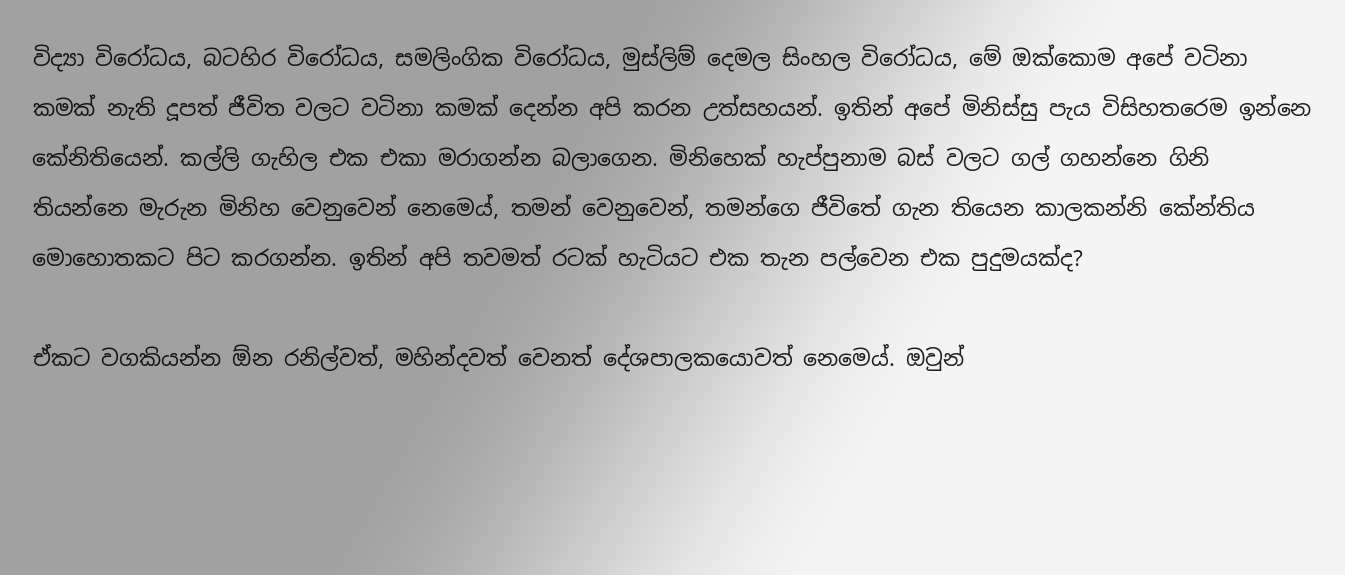විද්‍යා විරෝධය, බටහිර විරෝධය, සමලිංගික විරෝධය, මුස්ලිම් දෙමල සිංහල විරෝධය, මේ ඔක්කොම අපේ වටිනා කමක් නැති දූපත් ජීවිත වලට වටිනා කමක් දෙන්න අපි කරන උත්සහයන්. ඉතින් අපේ මිනිස්සු පැය විසිහතරෙම ඉන්නෙ කේනිතියෙන්. කල්ලි ගැහිල එක එකා මරාගන්න බලාගෙන. මිනිහෙක් හැප්පුනාම බස් වලට ගල් ගහන්නෙ ගිනි තියන්නෙ මැරුන මිනිහ වෙනුවෙන් නෙමෙය්, තමන් වෙනුවෙන්, තමන්ගෙ ජීවිතේ ගැන තියෙන කාලකන්නි කේන්තිය මොහොතකට පිට කරගන්න. ඉතින් අපි තවමත් රටක් හැටියට එක තැන පල්වෙන එක පුදුමයක්ද?

ඒකට වගකියන්න ඕන රනිල්වත්, මහින්දවත් වෙනත් දේශපාලකයොවත් නෙමෙය්. ඔවුන්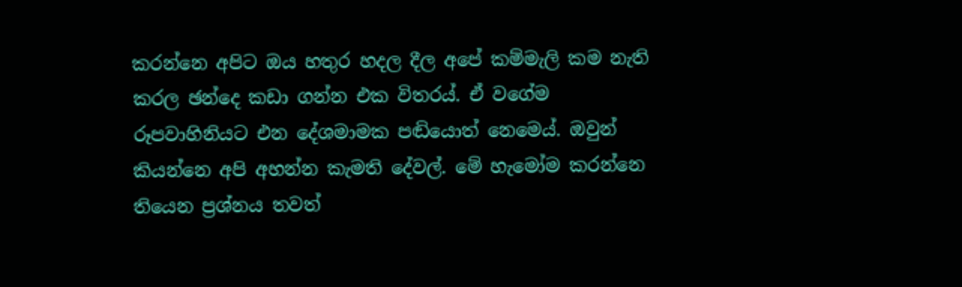කරන්නෙ අපිට ඔය හතුර හදල දීල අපේ කම්මැලි කම නැති කරල ඡන්දෙ කඩා ගන්න එක විතරය්. ඒ වගේම රූපවාහිනියට එන දේශමා‍මක පඬියොත් නෙමෙය්. ඔවුන් කියන්නෙ අපි අහන්න කැමති දේවල්. මේ හැමෝම කරන්නෙ තියෙන ප්‍රශ්නය තවත්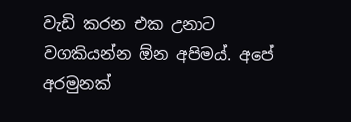වැඩි කරන එක උනාට වගකියන්න ඕන අපිමය්. අපේ අරමුනක්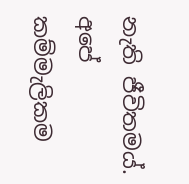නැති ජීවිතමය්. අපේ කම්මැලිකම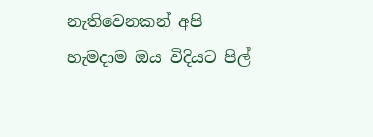නැතිවෙනකන් අපි හැමදාම ඔය විදියට පිල්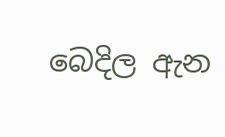බෙදිල ඇන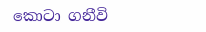කොටා ගනීවි